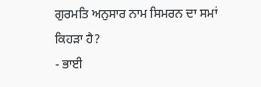ਗੁਰਮਤਿ ਅਨੁਸਾਰ ਨਾਮ ਸਿਮਰਨ ਦਾ ਸਮਾਂ ਕਿਹੜਾ ਹੈ?
- ਭਾਈ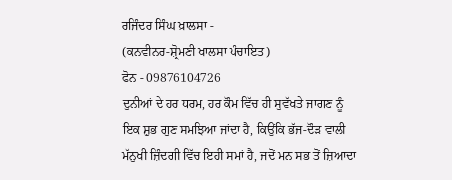ਰਜਿੰਦਰ ਸਿੰਘ ਖ਼ਾਲਸਾ -
(ਕਨਵੀਨਰ-ਸ਼੍ਰੋਮਣੀ ਖਾਲਸਾ ਪੰਚਾਇਤ)
ਫੋਨ - 09876104726
ਦੁਨੀਆਂ ਦੇ ਹਰ ਧਰਮ, ਹਰ ਕੌਮ ਵਿੱਚ ਹੀ ਸੁਵੱਖਤੇ ਜਾਗਣ ਨੂੰ ਇਕ ਸ਼ੁਭ ਗੁਣ ਸਮਝਿਆ ਜਾਂਦਾ ਹੈ, ਕਿਉਂਕਿ ਭੱਜ-ਦੌੜ ਵਾਲੀ ਮੱਨੁਖੀ ਜ਼ਿੰਦਗੀ ਵਿੱਚ ਇਹੀ ਸਮਾਂ ਹੈ, ਜਦੋਂ ਮਨ ਸਭ ਤੋਂ ਜ਼ਿਆਦਾ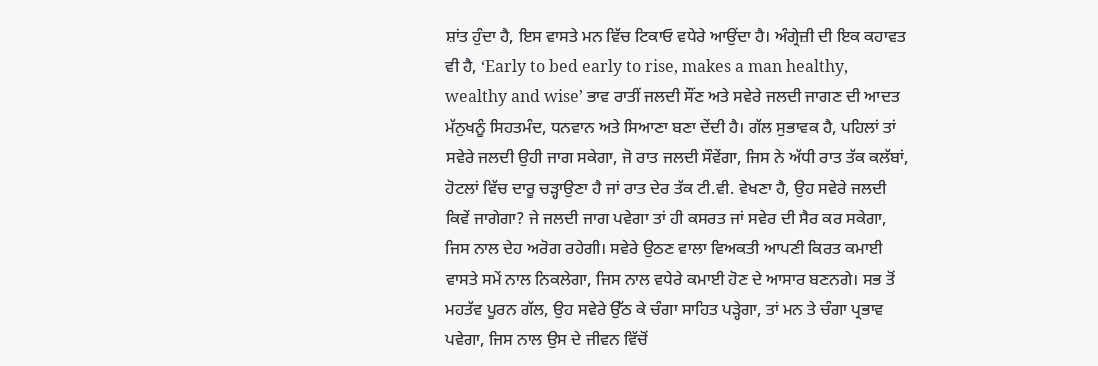ਸ਼ਾਂਤ ਹੁੰਦਾ ਹੈ, ਇਸ ਵਾਸਤੇ ਮਨ ਵਿੱਚ ਟਿਕਾਓ ਵਧੇਰੇ ਆਉਂਦਾ ਹੈ। ਅੰਗ੍ਰੇਜ਼ੀ ਦੀ ਇਕ ਕਹਾਵਤ ਵੀ ਹੈ, ‘Early to bed early to rise, makes a man healthy, wealthy and wise’ ਭਾਵ ਰਾਤੀਂ ਜਲਦੀ ਸੌਂਣ ਅਤੇ ਸਵੇਰੇ ਜਲਦੀ ਜਾਗਣ ਦੀ ਆਦਤ ਮੱਨੁਖਨੂੰ ਸਿਹਤਮੰਦ, ਧਨਵਾਨ ਅਤੇ ਸਿਆਣਾ ਬਣਾ ਦੇਂਦੀ ਹੈ। ਗੱਲ ਸੁਭਾਵਕ ਹੈ, ਪਹਿਲਾਂ ਤਾਂ ਸਵੇਰੇ ਜਲਦੀ ਉਹੀ ਜਾਗ ਸਕੇਗਾ, ਜੋ ਰਾਤ ਜਲਦੀ ਸੌਵੇਂਗਾ, ਜਿਸ ਨੇ ਅੱਧੀ ਰਾਤ ਤੱਕ ਕਲੱਬਾਂ, ਹੋਟਲਾਂ ਵਿੱਚ ਦਾਰੂ ਚੜ੍ਹਾਉਣਾ ਹੈ ਜਾਂ ਰਾਤ ਦੇਰ ਤੱਕ ਟੀ.ਵੀ. ਵੇਖਣਾ ਹੈ, ਉਹ ਸਵੇਰੇ ਜਲਦੀ ਕਿਵੇਂ ਜਾਗੇਗਾ? ਜੇ ਜਲਦੀ ਜਾਗ ਪਵੇਗਾ ਤਾਂ ਹੀ ਕਸਰਤ ਜਾਂ ਸਵੇਰ ਦੀ ਸੈਰ ਕਰ ਸਕੇਗਾ, ਜਿਸ ਨਾਲ ਦੇਹ ਅਰੋਗ ਰਹੇਗੀ। ਸਵੇਰੇ ਉਠਣ ਵਾਲਾ ਵਿਅਕਤੀ ਆਪਣੀ ਕਿਰਤ ਕਮਾਈ ਵਾਸਤੇ ਸਮੇਂ ਨਾਲ ਨਿਕਲੇਗਾ, ਜਿਸ ਨਾਲ ਵਧੇਰੇ ਕਮਾਈ ਹੋਣ ਦੇ ਆਸਾਰ ਬਣਨਗੇ। ਸਭ ਤੋਂ ਮਹਤੱਵ ਪੂਰਨ ਗੱਲ, ਉਹ ਸਵੇਰੇ ਉੱਠ ਕੇ ਚੰਗਾ ਸਾਹਿਤ ਪੜ੍ਹੇਗਾ, ਤਾਂ ਮਨ ਤੇ ਚੰਗਾ ਪ੍ਰਭਾਵ ਪਵੇਗਾ, ਜਿਸ ਨਾਲ ਉਸ ਦੇ ਜੀਵਨ ਵਿੱਚੋਂ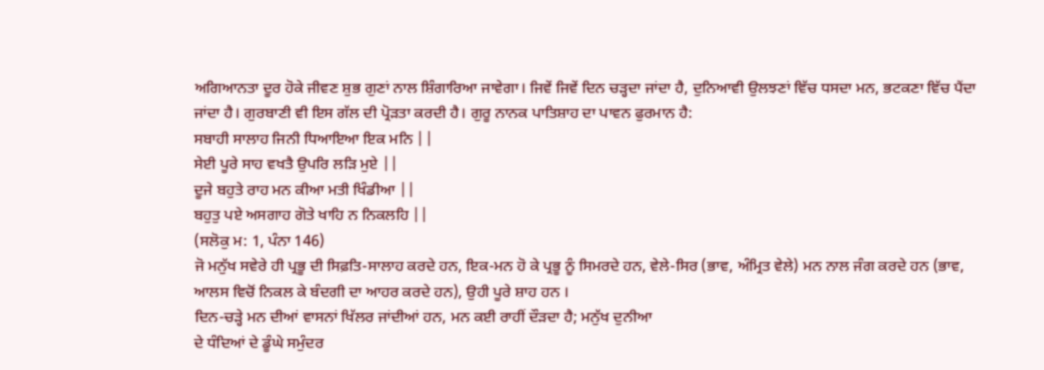ਅਗਿਆਨਤਾ ਦੂਰ ਹੋਕੇ ਜੀਵਣ ਸ਼ੁਭ ਗੁਣਾਂ ਨਾਲ ਸ਼ਿੰਗਾਰਿਆ ਜਾਵੇਗਾ। ਜਿਵੇਂ ਜਿਵੇਂ ਦਿਨ ਚੜ੍ਹਦਾ ਜਾਂਦਾ ਹੈ, ਦੁਨਿਆਵੀ ਉਲਝਣਾਂ ਵਿੱਚ ਧਸਦਾ ਮਨ, ਭਟਕਣਾ ਵਿੱਚ ਪੈਂਦਾ ਜਾਂਦਾ ਹੈ। ਗੁਰਬਾਣੀ ਵੀ ਇਸ ਗੱਲ ਦੀ ਪ੍ਰੋੜਤਾ ਕਰਦੀ ਹੈ। ਗੁਰੂ ਨਾਨਕ ਪਾਤਿਸ਼ਾਹ ਦਾ ਪਾਵਨ ਫੁਰਮਾਨ ਹੈ:
ਸਬਾਹੀ ਸਾਲਾਹ ਜਿਨੀ ਧਿਆਇਆ ਇਕ ਮਨਿ ||
ਸੇਈ ਪੂਰੇ ਸਾਹ ਵਖਤੈ ਉਪਰਿ ਲੜਿ ਮੁਏ ||
ਦੂਜੇ ਬਹੁਤੇ ਰਾਹ ਮਨ ਕੀਆ ਮਤੀ ਖਿੰਡੀਆ ||
ਬਹੁਤੁ ਪਏ ਅਸਗਾਹ ਗੋਤੇ ਖਾਹਿ ਨ ਨਿਕਲਹਿ ||
(ਸਲੋਕੁ ਮ: 1, ਪੰਨਾ 146)
ਜੋ ਮਨੁੱਖ ਸਵੇਰੇ ਹੀ ਪ੍ਰਭੂ ਦੀ ਸਿਫ਼ਤਿ-ਸਾਲਾਹ ਕਰਦੇ ਹਨ, ਇਕ-ਮਨ ਹੋ ਕੇ ਪ੍ਰਭੂ ਨੂੰ ਸਿਮਰਦੇ ਹਨ, ਵੇਲੇ-ਸਿਰ (ਭਾਵ, ਅੰਮ੍ਰਿਤ ਵੇਲੇ) ਮਨ ਨਾਲ ਜੰਗ ਕਰਦੇ ਹਨ (ਭਾਵ, ਆਲਸ ਵਿਚੋਂ ਨਿਕਲ ਕੇ ਬੰਦਗੀ ਦਾ ਆਹਰ ਕਰਦੇ ਹਨ), ਉਹੀ ਪੂਰੇ ਸ਼ਾਹ ਹਨ ।
ਦਿਨ-ਚੜ੍ਹੇ ਮਨ ਦੀਆਂ ਵਾਸਨਾਂ ਖਿੱਲਰ ਜਾਂਦੀਆਂ ਹਨ, ਮਨ ਕਈ ਰਾਹੀਂ ਦੌੜਦਾ ਹੈ; ਮਨੁੱਖ ਦੁਨੀਆ
ਦੇ ਧੰਦਿਆਂ ਦੇ ਡੂੰਘੇ ਸਮੁੰਦਰ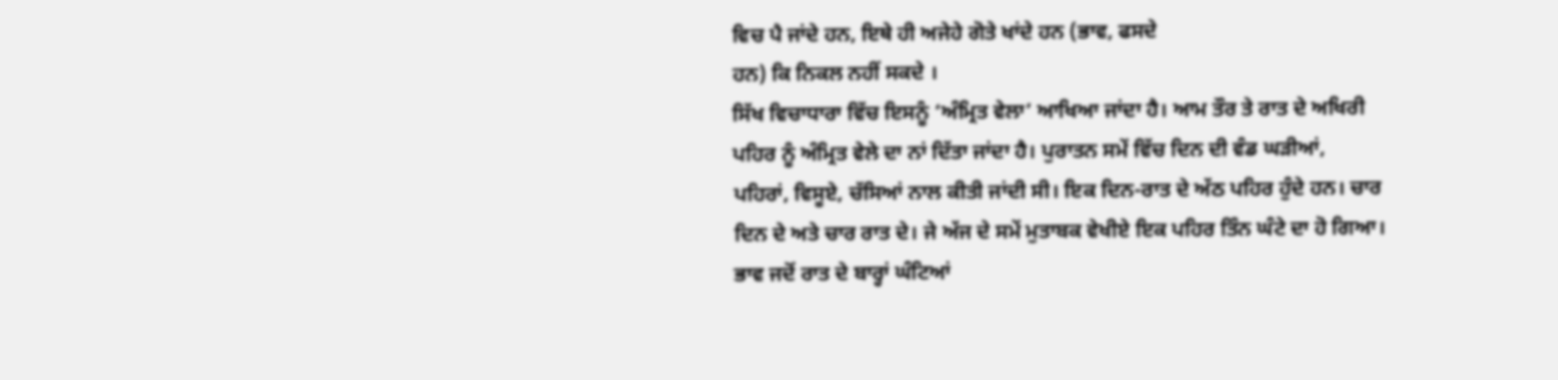ਵਿਚ ਪੈ ਜਾਂਦੇ ਹਨ, ਇਥੇ ਹੀ ਅਜੇਹੇ ਗੋਤੇ ਖਾਂਦੇ ਹਨ (ਭਾਵ, ਫਸਦੇ
ਹਨ) ਕਿ ਨਿਕਲ ਨਹੀਂ ਸਕਦੇ ।
ਸਿੱਖ ਵਿਚਾਧਾਰਾ ਵਿੱਚ ਇਸਨੂੰ ‘ਅੰਮ੍ਰਿਤ ਵੇਲਾ’ ਆਖਿਆ ਜਾਂਦਾ ਹੈ। ਆਮ ਤੌਰ ਤੇ ਰਾਤ ਦੇ ਅਖਿਰੀ
ਪਹਿਰ ਨੂੰ ਅੰਮ੍ਰਿਤ ਵੇਲੇ ਦਾ ਨਾਂ ਦਿੱਤਾ ਜਾਂਦਾ ਹੈ। ਪੁਰਾਤਨ ਸਮੇਂ ਵਿੱਚ ਦਿਨ ਦੀ ਵੰਡ ਘੜੀਆਂ,
ਪਹਿਰਾਂ, ਵਿਸੂਏ, ਚੱਸਿਆਂ ਨਾਲ ਕੀਤੀ ਜਾਂਦੀ ਸੀ। ਇਕ ਦਿਨ-ਰਾਤ ਦੇ ਅੱਠ ਪਹਿਰ ਹੁੰਦੇ ਹਨ। ਚਾਰ
ਦਿਨ ਦੇ ਅਤੇ ਚਾਰ ਰਾਤ ਦੇ। ਜੇ ਅੱਜ ਦੇ ਸਮੇਂ ਮੁਤਾਬਕ ਵੇਖੀਏ ਇਕ ਪਹਿਰ ਤਿੰਨ ਘੰਟੇ ਦਾ ਹੋ ਗਿਆ।
ਭਾਵ ਜਦੋਂ ਰਾਤ ਦੇ ਬਾਰ੍ਹਾਂ ਘੰਟਿਆਂ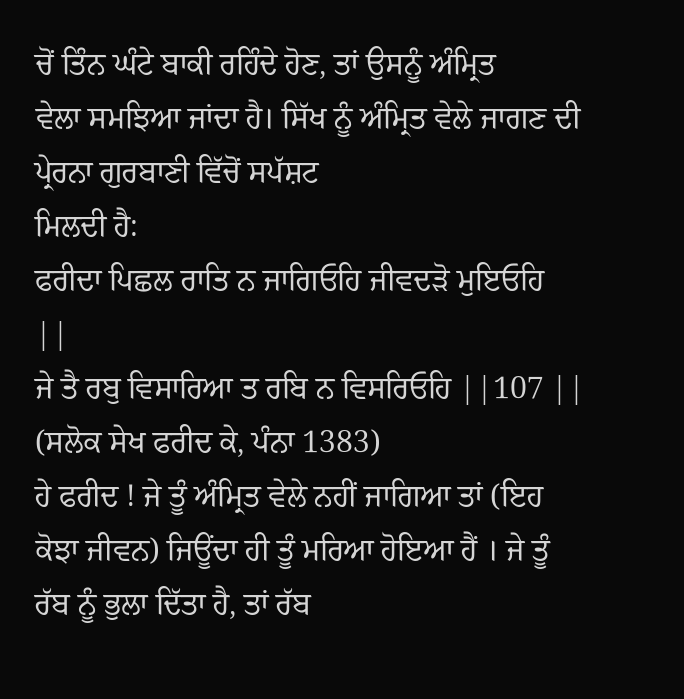ਚੋਂ ਤਿੰਨ ਘੰਟੇ ਬਾਕੀ ਰਹਿੰਦੇ ਹੋਣ, ਤਾਂ ਉਸਨੂੰ ਅੰਮ੍ਰਿਤ
ਵੇਲਾ ਸਮਝਿਆ ਜਾਂਦਾ ਹੈ। ਸਿੱਖ ਨੂੰ ਅੰਮ੍ਰਿਤ ਵੇਲੇ ਜਾਗਣ ਦੀ ਪ੍ਰੇਰਨਾ ਗੁਰਬਾਣੀ ਵਿੱਚੋਂ ਸਪੱਸ਼ਟ
ਮਿਲਦੀ ਹੈ:
ਫਰੀਦਾ ਪਿਛਲ ਰਾਤਿ ਨ ਜਾਗਿਓਹਿ ਜੀਵਦੜੋ ਮੁਇਓਹਿ
||
ਜੇ ਤੈ ਰਬੁ ਵਿਸਾਰਿਆ ਤ ਰਬਿ ਨ ਵਿਸਰਿਓਹਿ ||107 ||
(ਸਲੋਕ ਸੇਖ ਫਰੀਦ ਕੇ, ਪੰਨਾ 1383)
ਹੇ ਫਰੀਦ ! ਜੇ ਤੂੰ ਅੰਮ੍ਰਿਤ ਵੇਲੇ ਨਹੀਂ ਜਾਗਿਆ ਤਾਂ (ਇਹ ਕੋਝਾ ਜੀਵਨ) ਜਿਊਂਦਾ ਹੀ ਤੂੰ ਮਰਿਆ ਹੋਇਆ ਹੈਂ । ਜੇ ਤੂੰ ਰੱਬ ਨੂੰ ਭੁਲਾ ਦਿੱਤਾ ਹੈ, ਤਾਂ ਰੱਬ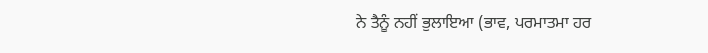ਨੇ ਤੈਨੂੰ ਨਹੀਂ ਭੁਲਾਇਆ (ਭਾਵ, ਪਰਮਾਤਮਾ ਹਰ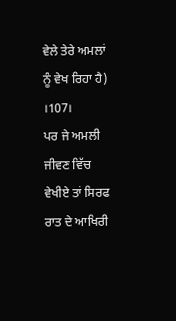ਵੇਲੇ ਤੇਰੇ ਅਮਲਾਂ ਨੂੰ ਵੇਖ ਰਿਹਾ ਹੈ) ।107।
ਪਰ ਜੇ ਅਮਲੀ ਜੀਵਣ ਵਿੱਚ ਵੇਖੀਏ ਤਾਂ ਸਿਰਫ ਰਾਤ ਦੇ ਆਖਿਰੀ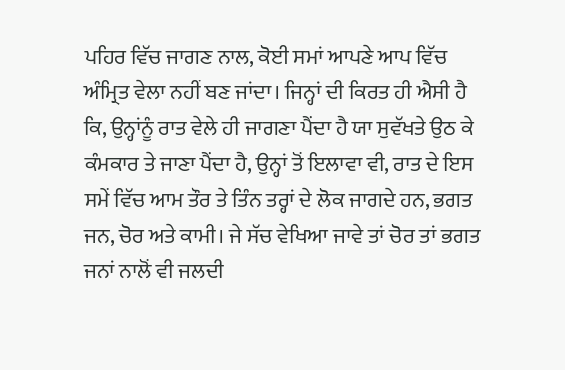ਪਹਿਰ ਵਿੱਚ ਜਾਗਣ ਨਾਲ, ਕੋਈ ਸਮਾਂ ਆਪਣੇ ਆਪ ਵਿੱਚ ਅੰਮ੍ਰਿਤ ਵੇਲਾ ਨਹੀਂ ਬਣ ਜਾਂਦਾ। ਜਿਨ੍ਹਾਂ ਦੀ ਕਿਰਤ ਹੀ ਐਸੀ ਹੈ ਕਿ, ਉਨ੍ਹਾਂਨੂੰ ਰਾਤ ਵੇਲੇ ਹੀ ਜਾਗਣਾ ਪੈਂਦਾ ਹੈ ਯਾ ਸੁਵੱਖਤੇ ਉਠ ਕੇ ਕੰਮਕਾਰ ਤੇ ਜਾਣਾ ਪੈਂਦਾ ਹੈ, ਉਨ੍ਹਾਂ ਤੋਂ ਇਲਾਵਾ ਵੀ, ਰਾਤ ਦੇ ਇਸ ਸਮੇਂ ਵਿੱਚ ਆਮ ਤੌਰ ਤੇ ਤਿੰਨ ਤਰ੍ਹਾਂ ਦੇ ਲੋਕ ਜਾਗਦੇ ਹਨ, ਭਗਤ ਜਨ, ਚੋਰ ਅਤੇ ਕਾਮੀ। ਜੇ ਸੱਚ ਵੇਖਿਆ ਜਾਵੇ ਤਾਂ ਚੋਰ ਤਾਂ ਭਗਤ ਜਨਾਂ ਨਾਲੋਂ ਵੀ ਜਲਦੀ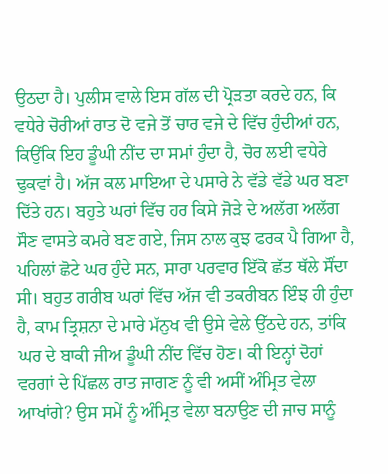ਉਠਦਾ ਹੈ। ਪੁਲੀਸ ਵਾਲੇ ਇਸ ਗੱਲ ਦੀ ਪ੍ਰੋੜਤਾ ਕਰਦੇ ਹਨ, ਕਿ ਵਧੇਰੇ ਚੋਰੀਆਂ ਰਾਤ ਦੋ ਵਜੇ ਤੋਂ ਚਾਰ ਵਜੇ ਦੇ ਵਿੱਚ ਹੁੰਦੀਆਂ ਹਨ, ਕਿਉਂਕਿ ਇਹ ਡੂੰਘੀ ਨੀਂਦ ਦਾ ਸਮਾਂ ਹੁੰਦਾ ਹੈ, ਚੋਰ ਲਈ ਵਧੇਰੇ ਢੁਕਵਾਂ ਹੈ। ਅੱਜ ਕਲ ਮਾਇਆ ਦੇ ਪਸਾਰੇ ਨੇ ਵੱਡੇ ਵੱਡੇ ਘਰ ਬਣਾ ਦਿੱਤੇ ਹਨ। ਬਹੁਤੇ ਘਰਾਂ ਵਿੱਚ ਹਰ ਕਿਸੇ ਜੋੜੇ ਦੇ ਅਲੱਗ ਅਲੱਗ ਸੌਣ ਵਾਸਤੇ ਕਮਰੇ ਬਣ ਗਏ, ਜਿਸ ਨਾਲ ਕੁਝ ਫਰਕ ਪੈ ਗਿਆ ਹੈ, ਪਹਿਲਾਂ ਛੋਟੇ ਘਰ ਹੁੰਦੇ ਸਨ, ਸਾਰਾ ਪਰਵਾਰ ਇੱਕੋ ਛੱਤ ਥੱਲੇ ਸੌਂਦਾ ਸੀ। ਬਹੁਤ ਗਰੀਬ ਘਰਾਂ ਵਿੱਚ ਅੱਜ ਵੀ ਤਕਰੀਬਨ ਇੰਝ ਹੀ ਹੁੰਦਾ ਹੈ, ਕਾਮ ਤ੍ਰਿਸ਼ਨਾ ਦੇ ਮਾਰੇ ਮੱਨੁਖ ਵੀ ਉਸੇ ਵੇਲੇ ਉੱਠਦੇ ਹਨ, ਤਾਂਕਿ ਘਰ ਦੇ ਬਾਕੀ ਜੀਅ ਡੂੰਘੀ ਨੀਂਦ ਵਿੱਚ ਹੋਣ। ਕੀ ਇਨ੍ਹਾਂ ਦੋਹਾਂ ਵਰਗਾਂ ਦੇ ਪਿੱਛਲ ਰਾਤ ਜਾਗਣ ਨੂੰ ਵੀ ਅਸੀਂ ਅੰਮ੍ਰਿਤ ਵੇਲਾ ਆਖਾਂਗੇ? ਉਸ ਸਮੇਂ ਨੂੰ ਅੰਮ੍ਰਿਤ ਵੇਲਾ ਬਨਾਉਣ ਦੀ ਜਾਚ ਸਾਨੂੰ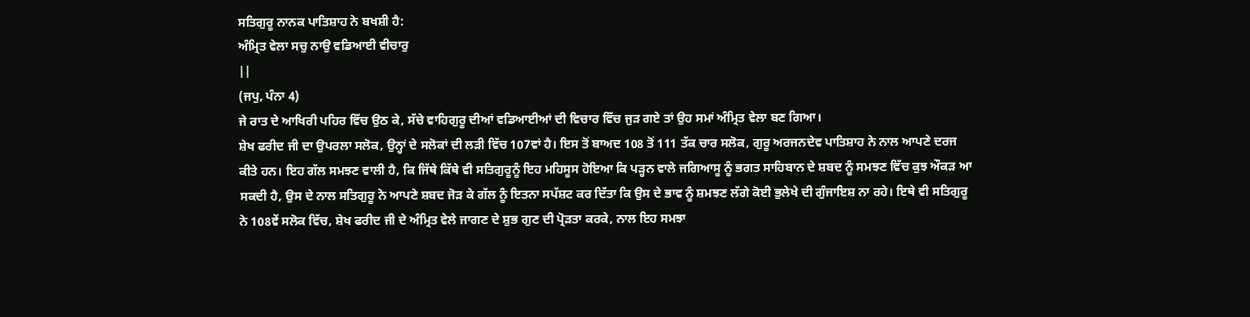ਸਤਿਗੁਰੂ ਨਾਨਕ ਪਾਤਿਸ਼ਾਹ ਨੇ ਬਖਸ਼ੀ ਹੈ:
ਅੰਮ੍ਰਿਤ ਵੇਲਾ ਸਚੁ ਨਾਉ ਵਡਿਆਈ ਵੀਚਾਰੁ
||
(ਜਪੁ, ਪੰਨਾ 4)
ਜੇ ਰਾਤ ਦੇ ਆਖਿਰੀ ਪਹਿਰ ਵਿੱਚ ਉਠ ਕੇ, ਸੱਚੇ ਵਾਹਿਗੁਰੂ ਦੀਆਂ ਵਡਿਆਈਆਂ ਦੀ ਵਿਚਾਰ ਵਿੱਚ ਜੁੜ ਗਏ ਤਾਂ ਉਹ ਸਮਾਂ ਅੰਮ੍ਰਿਤ ਵੇਲਾ ਬਣ ਗਿਆ।
ਸ਼ੇਖ ਫਰੀਦ ਜੀ ਦਾ ਉਪਰਲਾ ਸਲੋਕ, ਉਨ੍ਹਾਂ ਦੇ ਸਲੋਕਾਂ ਦੀ ਲੜੀ ਵਿੱਚ 107ਵਾਂ ਹੈ। ਇਸ ਤੋਂ ਬਾਅਦ 108 ਤੋਂ 111 ਤੱਕ ਚਾਰ ਸਲੋਕ, ਗੁਰੂ ਅਰਜਨਦੇਵ ਪਾਤਿਸ਼ਾਹ ਨੇ ਨਾਲ ਆਪਣੇ ਦਰਜ ਕੀਤੇ ਹਨ। ਇਹ ਗੱਲ ਸਮਝਣ ਵਾਲੀ ਹੈ, ਕਿ ਜਿੱਥੇ ਕਿੱਥੇ ਵੀ ਸਤਿਗੁਰੂਨੂੰ ਇਹ ਮਹਿਸੂਸ ਹੋਇਆ ਕਿ ਪੜ੍ਹਨ ਵਾਲੇ ਜਗਿਆਸੂ ਨੂੰ ਭਗਤ ਸਾਹਿਬਾਨ ਦੇ ਸ਼ਬਦ ਨੂੰ ਸਮਝਣ ਵਿੱਚ ਕੁਝ ਔਕੜ ਆ ਸਕਦੀ ਹੈ, ਉਸ ਦੇ ਨਾਲ ਸਤਿਗੁਰੂ ਨੇ ਆਪਣੇ ਸ਼ਬਦ ਜੋੜ ਕੇ ਗੱਲ ਨੂੰ ਇਤਨਾ ਸਪੱਸ਼ਟ ਕਰ ਦਿੱਤਾ ਕਿ ਉਸ ਦੇ ਭਾਵ ਨੂੰ ਸ਼ਮਝਣ ਲੱਗੇ ਕੋਈ ਭੁਲੇਖੇ ਦੀ ਗੁੰਜਾਇਸ਼ ਨਾ ਰਹੇ। ਇਥੇ ਵੀ ਸਤਿਗੁਰੂ ਨੇ 108ਵੇਂ ਸਲੋਕ ਵਿੱਚ, ਸ਼ੇਖ ਫਰੀਦ ਜੀ ਦੇ ਅੰਮ੍ਰਿਤ ਵੇਲੇ ਜਾਗਣ ਦੇ ਸ਼ੁਭ ਗੁਣ ਦੀ ਪ੍ਰੋੜਤਾ ਕਰਕੇ, ਨਾਲ ਇਹ ਸਮਝਾ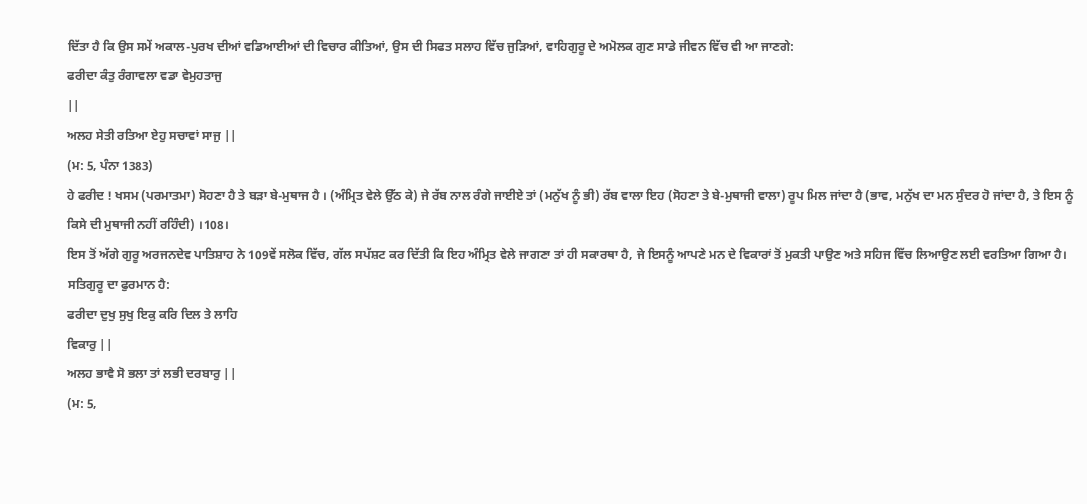ਦਿੱਤਾ ਹੈ ਕਿ ਉਸ ਸਮੇਂ ਅਕਾਲ-ਪੁਰਖ ਦੀਆਂ ਵਡਿਆਈਆਂ ਦੀ ਵਿਚਾਰ ਕੀਤਿਆਂ, ਉਸ ਦੀ ਸਿਫਤ ਸਲਾਹ ਵਿੱਚ ਜੁੜਿਆਂ, ਵਾਹਿਗੁਰੂ ਦੇ ਅਮੋਲਕ ਗੁਣ ਸਾਡੇ ਜੀਵਨ ਵਿੱਚ ਵੀ ਆ ਜਾਣਗੇ:
ਫਰੀਦਾ ਕੰਤੁ ਰੰਗਾਵਲਾ ਵਡਾ ਵੇਮੁਹਤਾਜੁ
||
ਅਲਹ ਸੇਤੀ ਰਤਿਆ ਏਹੁ ਸਚਾਵਾਂ ਸਾਜੁ ||
(ਮ: 5, ਪੰਨਾ 1383)
ਹੇ ਫਰੀਦ ! ਖਸਮ (ਪਰਮਾਤਮਾ) ਸੋਹਣਾ ਹੈ ਤੇ ਬੜਾ ਬੇ-ਮੁਥਾਜ ਹੈ । (ਅੰਮ੍ਰਿਤ ਵੇਲੇ ਉੱਠ ਕੇ) ਜੇ ਰੱਬ ਨਾਲ ਰੰਗੇ ਜਾਈਏ ਤਾਂ (ਮਨੁੱਖ ਨੂੰ ਭੀ) ਰੱਬ ਵਾਲਾ ਇਹ (ਸੋਹਣਾ ਤੇ ਬੇ-ਮੁਥਾਜੀ ਵਾਲਾ) ਰੂਪ ਮਿਲ ਜਾਂਦਾ ਹੈ (ਭਾਵ, ਮਨੁੱਖ ਦਾ ਮਨ ਸੁੰਦਰ ਹੋ ਜਾਂਦਾ ਹੈ, ਤੇ ਇਸ ਨੂੰ ਕਿਸੇ ਦੀ ਮੁਥਾਜੀ ਨਹੀਂ ਰਹਿੰਦੀ) ।108।
ਇਸ ਤੋਂ ਅੱਗੇ ਗੁਰੂ ਅਰਜਨਦੇਵ ਪਾਤਿਸ਼ਾਹ ਨੇ 109ਵੇਂ ਸਲੋਕ ਵਿੱਚ, ਗੱਲ ਸਪੱਸ਼ਟ ਕਰ ਦਿੱਤੀ ਕਿ ਇਹ ਅੰਮ੍ਰਿਤ ਵੇਲੇ ਜਾਗਣਾ ਤਾਂ ਹੀ ਸਕਾਰਥਾ ਹੈ, ਜੇ ਇਸਨੂੰ ਆਪਣੇ ਮਨ ਦੇ ਵਿਕਾਰਾਂ ਤੋਂ ਮੁਕਤੀ ਪਾਉਣ ਅਤੇ ਸਹਿਜ ਵਿੱਚ ਲਿਆਉਣ ਲਈ ਵਰਤਿਆ ਗਿਆ ਹੈ। ਸਤਿਗੁਰੂ ਦਾ ਫੁਰਮਾਨ ਹੈ:
ਫਰੀਦਾ ਦੁਖੁ ਸੁਖੁ ਇਕੁ ਕਰਿ ਦਿਲ ਤੇ ਲਾਹਿ
ਵਿਕਾਰੁ ||
ਅਲਹ ਭਾਵੈ ਸੋ ਭਲਾ ਤਾਂ ਲਭੀ ਦਰਬਾਰੁ ||
(ਮ: 5,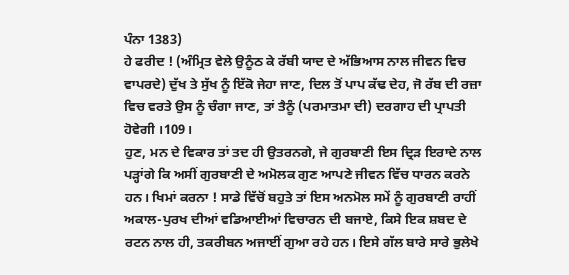ਪੰਨਾ 1383)
ਹੇ ਫਰੀਦ ! (ਅੰਮ੍ਰਿਤ ਵੇਲੇ ਉਨੂੰਠ ਕੇ ਰੱਬੀ ਯਾਦ ਦੇ ਅੱਭਿਆਸ ਨਾਲ ਜੀਵਨ ਵਿਚ ਵਾਪਰਦੇ) ਦੁੱਖ ਤੇ ਸੁੱਖ ਨੂੰ ਇੱਕੋ ਜੇਹਾ ਜਾਣ, ਦਿਲ ਤੋਂ ਪਾਪ ਕੱਢ ਦੇਹ, ਜੋ ਰੱਬ ਦੀ ਰਜ਼ਾ ਵਿਚ ਵਰਤੇ ਉਸ ਨੂੰ ਚੰਗਾ ਜਾਣ, ਤਾਂ ਤੈਨੂੰ (ਪਰਮਾਤਮਾ ਦੀ) ਦਰਗਾਹ ਦੀ ਪ੍ਰਾਪਤੀ ਹੋਵੇਗੀ ।109।
ਹੁਣ, ਮਨ ਦੇ ਵਿਕਾਰ ਤਾਂ ਤਦ ਹੀ ਉਤਰਨਗੇ, ਜੇ ਗੁਰਬਾਣੀ ਇਸ ਦ੍ਰਿੜ ਇਰਾਦੇ ਨਾਲ ਪੜ੍ਹਾਂਗੇ ਕਿ ਅਸੀਂ ਗੁਰਬਾਣੀ ਦੇ ਅਮੋਲਕ ਗੁਣ ਆਪਣੇ ਜੀਵਨ ਵਿੱਚ ਧਾਰਨ ਕਰਨੇ ਹਨ। ਖਿਮਾਂ ਕਰਨਾ ! ਸਾਡੇ ਵਿੱਚੋਂ ਬਹੁਤੇ ਤਾਂ ਇਸ ਅਨਮੋਲ ਸਮੇਂ ਨੂੰ ਗੁਰਬਾਣੀ ਰਾਹੀਂ ਅਕਾਲ-ਪੁਰਖ ਦੀਆਂ ਵਡਿਆਈਆਂ ਵਿਚਾਰਨ ਦੀ ਬਜਾਏ, ਕਿਸੇ ਇਕ ਸ਼ਬਦ ਦੇ ਰਟਨ ਨਾਲ ਹੀ, ਤਕਰੀਬਨ ਅਜਾਈਂ ਗੁਆ ਰਹੇ ਹਨ। ਇਸੇ ਗੱਲ ਬਾਰੇ ਸਾਰੇ ਭੁਲੇਖੇ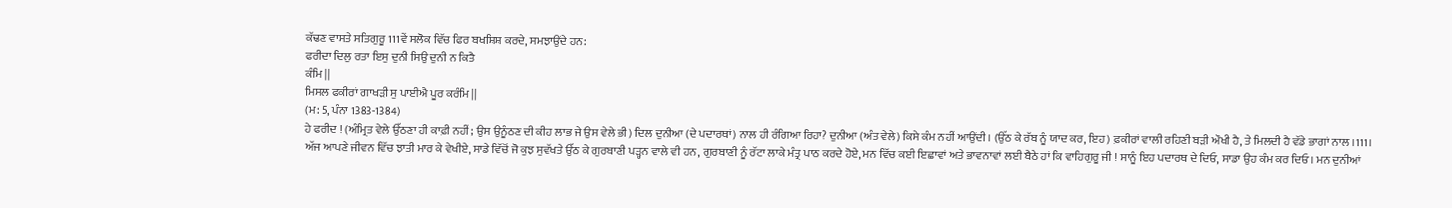ਕੱਢਣ ਵਾਸਤੇ ਸਤਿਗੁਰੂ 111ਵੇਂ ਸਲੋਕ ਵਿੱਚ ਫਿਰ ਬਖਸ਼ਿਸ਼ ਕਰਦੇ, ਸਮਝਾਉਂਦੇ ਹਨ:
ਫਰੀਦਾ ਦਿਲੁ ਰਤਾ ਇਸੁ ਦੁਨੀ ਸਿਉ ਦੁਨੀ ਨ ਕਿਤੈ
ਕੰਮਿ ||
ਮਿਸਲ ਫਕੀਰਾਂ ਗਾਖੜੀ ਸੁ ਪਾਈਐ ਪੂਰ ਕਰੰਮਿ ||
(ਮ: 5, ਪੰਨਾ 1383-1384)
ਹੇ ਫਰੀਦ ! (ਅੰਮ੍ਰਿਤ ਵੇਲੇ ਉੱਠਣਾ ਹੀ ਕਾਫ਼ੀ ਨਹੀਂ; ਉਸ ਉਨੂੰਠਣ ਦੀ ਕੀਹ ਲਾਭ ਜੇ ਉਸ ਵੇਲੇ ਭੀ) ਦਿਲ ਦੁਨੀਆ (ਦੇ ਪਦਾਰਥਾਂ) ਨਾਲ ਹੀ ਰੰਗਿਆ ਰਿਹਾ? ਦੁਨੀਆ (ਅੰਤ ਵੇਲੇ) ਕਿਸੇ ਕੰਮ ਨਹੀਂ ਆਉਂਦੀ । (ਉੱਠ ਕੇ ਰੱਬ ਨੂੰ ਯਾਦ ਕਰ, ਇਹ) ਫ਼ਕੀਰਾਂ ਵਾਲੀ ਰਹਿਣੀ ਬੜੀ ਔਖੀ ਹੈ, ਤੇ ਮਿਲਦੀ ਹੈ ਵੱਡੇ ਭਾਗਾਂ ਨਾਲ ।111।
ਅੱਜ ਆਪਣੇ ਜੀਵਨ ਵਿੱਚ ਝਾਤੀ ਮਾਰ ਕੇ ਵੇਖੀਏ, ਸਾਡੇ ਵਿੱਚੋਂ ਜੋ ਕੁਝ ਸੁਵੱਖਤੇ ਉੱਠ ਕੇ ਗੁਰਬਾਣੀ ਪੜ੍ਹਨ ਵਾਲੇ ਵੀ ਹਨ, ਗੁਰਬਾਣੀ ਨੂੰ ਰੱਟਾ ਲਾਕੇ ਮੰਤ੍ਰ ਪਾਠ ਕਰਦੇ ਹੋਏ, ਮਨ ਵਿੱਚ ਕਈ ਇਛਾਵਾਂ ਅਤੇ ਭਾਵਨਾਵਾਂ ਲਈ ਬੈਠੇ ਹਾਂ ਕਿ ਵਾਹਿਗੁਰੂ ਜੀ ! ਸਾਨੂੰ ਇਹ ਪਦਾਰਥ ਦੇ ਦਿਓ, ਸਾਡਾ ਉਹ ਕੰਮ ਕਰ ਦਿਓ। ਮਨ ਦੁਨੀਆਂ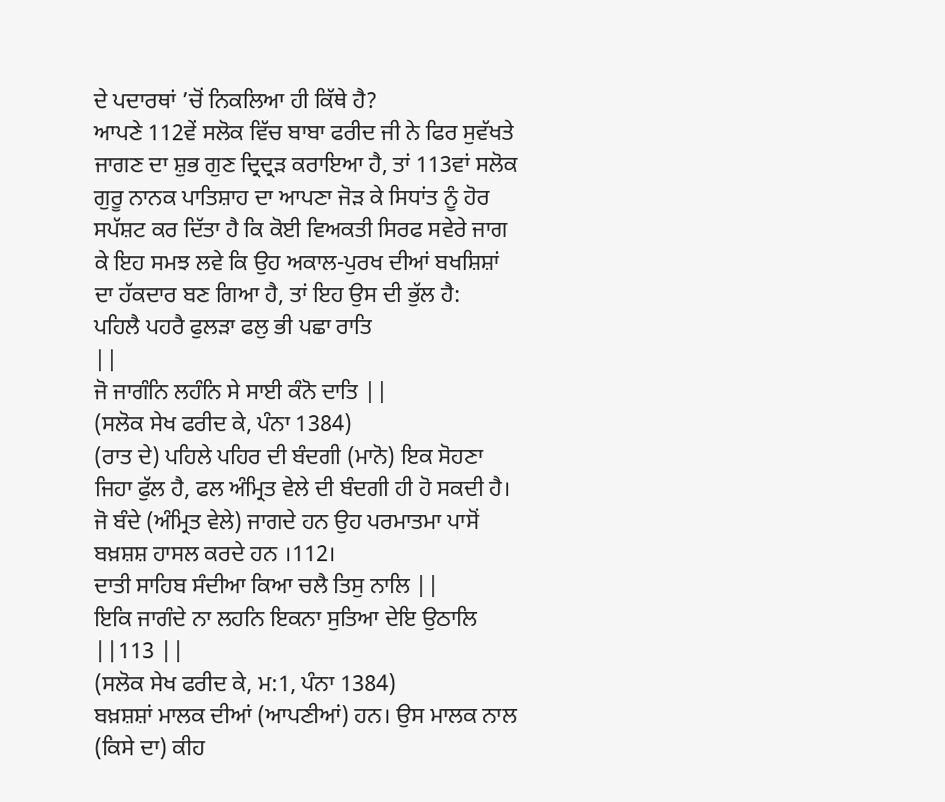ਦੇ ਪਦਾਰਥਾਂ ’ਚੋਂ ਨਿਕਲਿਆ ਹੀ ਕਿੱਥੇ ਹੈ?
ਆਪਣੇ 112ਵੇਂ ਸਲੋਕ ਵਿੱਚ ਬਾਬਾ ਫਰੀਦ ਜੀ ਨੇ ਫਿਰ ਸੁਵੱਖਤੇ ਜਾਗਣ ਦਾ ਸ਼ੁਭ ਗੁਣ ਦ੍ਰਿਦ੍ਰੜ ਕਰਾਇਆ ਹੈ, ਤਾਂ 113ਵਾਂ ਸਲੋਕ ਗੁਰੂ ਨਾਨਕ ਪਾਤਿਸ਼ਾਹ ਦਾ ਆਪਣਾ ਜੋੜ ਕੇ ਸਿਧਾਂਤ ਨੂੰ ਹੋਰ ਸਪੱਸ਼ਟ ਕਰ ਦਿੱਤਾ ਹੈ ਕਿ ਕੋਈ ਵਿਅਕਤੀ ਸਿਰਫ ਸਵੇਰੇ ਜਾਗ ਕੇ ਇਹ ਸਮਝ ਲਵੇ ਕਿ ਉਹ ਅਕਾਲ-ਪੁਰਖ ਦੀਆਂ ਬਖਸ਼ਿਸ਼ਾਂ ਦਾ ਹੱਕਦਾਰ ਬਣ ਗਿਆ ਹੈ, ਤਾਂ ਇਹ ਉਸ ਦੀ ਭੁੱਲ ਹੈ:
ਪਹਿਲੈ ਪਹਰੈ ਫੁਲੜਾ ਫਲੁ ਭੀ ਪਛਾ ਰਾਤਿ
||
ਜੋ ਜਾਗੰਨਿ ਲਹੰਨਿ ਸੇ ਸਾਈ ਕੰਨੋ ਦਾਤਿ ||
(ਸਲੋਕ ਸੇਖ ਫਰੀਦ ਕੇ, ਪੰਨਾ 1384)
(ਰਾਤ ਦੇ) ਪਹਿਲੇ ਪਹਿਰ ਦੀ ਬੰਦਗੀ (ਮਾਨੋ) ਇਕ ਸੋਹਣਾ ਜਿਹਾ ਫੁੱਲ ਹੈ, ਫਲ ਅੰਮ੍ਰਿਤ ਵੇਲੇ ਦੀ ਬੰਦਗੀ ਹੀ ਹੋ ਸਕਦੀ ਹੈ। ਜੋ ਬੰਦੇ (ਅੰਮ੍ਰਿਤ ਵੇਲੇ) ਜਾਗਦੇ ਹਨ ਉਹ ਪਰਮਾਤਮਾ ਪਾਸੋਂ ਬਖ਼ਸ਼ਸ਼ ਹਾਸਲ ਕਰਦੇ ਹਨ ।112।
ਦਾਤੀ ਸਾਹਿਬ ਸੰਦੀਆ ਕਿਆ ਚਲੈ ਤਿਸੁ ਨਾਲਿ ||
ਇਕਿ ਜਾਗੰਦੇ ਨਾ ਲਹਨਿ ਇਕਨਾ ਸੁਤਿਆ ਦੇਇ ਉਠਾਲਿ ||113 ||
(ਸਲੋਕ ਸੇਖ ਫਰੀਦ ਕੇ, ਮ:1, ਪੰਨਾ 1384)
ਬਖ਼ਸ਼ਸ਼ਾਂ ਮਾਲਕ ਦੀਆਂ (ਆਪਣੀਆਂ) ਹਨ। ਉਸ ਮਾਲਕ ਨਾਲ (ਕਿਸੇ ਦਾ) ਕੀਹ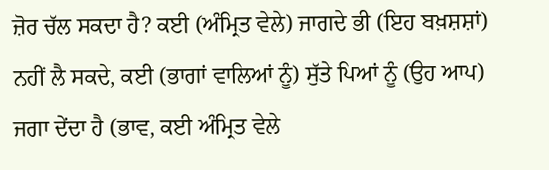ਜ਼ੋਰ ਚੱਲ ਸਕਦਾ ਹੈ? ਕਈ (ਅੰਮ੍ਰਿਤ ਵੇਲੇ) ਜਾਗਦੇ ਭੀ (ਇਹ ਬਖ਼ਸ਼ਸ਼ਾਂ) ਨਹੀਂ ਲੈ ਸਕਦੇ, ਕਈ (ਭਾਗਾਂ ਵਾਲਿਆਂ ਨੂੰ) ਸੁੱਤੇ ਪਿਆਂ ਨੂੰ (ਉਹ ਆਪ) ਜਗਾ ਦੇਂਦਾ ਹੈ (ਭਾਵ, ਕਈ ਅੰਮ੍ਰਿਤ ਵੇਲੇ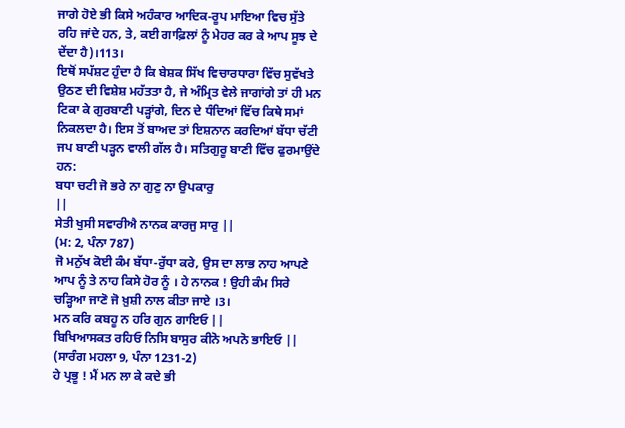ਜਾਗੇ ਹੋਏ ਭੀ ਕਿਸੇ ਅਹੰਕਾਰ ਆਦਿਕ-ਰੂਪ ਮਾਇਆ ਵਿਚ ਸੁੱਤੇ ਰਹਿ ਜਾਂਦੇ ਹਨ, ਤੇ, ਕਈ ਗਾਫ਼ਿਲਾਂ ਨੂੰ ਮੇਹਰ ਕਰ ਕੇ ਆਪ ਸੂਝ ਦੇ ਦੇਂਦਾ ਹੈ)।113।
ਇਥੋਂ ਸਪੱਸ਼ਟ ਹੁੰਦਾ ਹੈ ਕਿ ਬੇਸ਼ਕ ਸਿੱਖ ਵਿਚਾਰਧਾਰਾ ਵਿੱਚ ਸੁਵੱਖਤੇ ਉਠਣ ਦੀ ਵਿਸ਼ੇਸ਼ ਮਹੱਤਤਾ ਹੈ, ਜੇ ਅੰਮ੍ਰਿਤ ਵੇਲੇ ਜਾਗਾਂਗੇ ਤਾਂ ਹੀ ਮਨ ਟਿਕਾ ਕੇ ਗੁਰਬਾਣੀ ਪੜ੍ਹਾਂਗੇ, ਦਿਨ ਦੇ ਧੰਦਿਆਂ ਵਿੱਚ ਕਿਥੇ ਸਮਾਂ ਨਿਕਲਦਾ ਹੈ। ਇਸ ਤੋਂ ਬਾਅਦ ਤਾਂ ਇਸ਼ਨਾਨ ਕਰਦਿਆਂ ਬੱਧਾ ਚੱਟੀ ਜਪ ਬਾਣੀ ਪੜ੍ਹਨ ਵਾਲੀ ਗੱਲ ਹੈ। ਸਤਿਗੁਰੂ ਬਾਣੀ ਵਿੱਚ ਫੁਰਮਾਉਂਦੇ ਹਨ:
ਬਧਾ ਚਟੀ ਜੋ ਭਰੇ ਨਾ ਗੁਣੁ ਨਾ ਉਪਕਾਰੁ
||
ਸੇਤੀ ਖੁਸੀ ਸਵਾਰੀਐ ਨਾਨਕ ਕਾਰਜੁ ਸਾਰੁ ||
(ਮ: 2, ਪੰਨਾ 787)
ਜੋ ਮਨੁੱਖ ਕੋਈ ਕੰਮ ਬੱਧਾ-ਰੁੱਧਾ ਕਰੇ, ਉਸ ਦਾ ਲਾਭ ਨਾਹ ਆਪਣੇ ਆਪ ਨੂੰ ਤੇ ਨਾਹ ਕਿਸੇ ਹੋਰ ਨੂੰ । ਹੇ ਨਾਨਕ ! ਉਹੀ ਕੰਮ ਸਿਰੇ ਚੜ੍ਹਿਆ ਜਾਣੋ ਜੋ ਖ਼ੁਸ਼ੀ ਨਾਲ ਕੀਤਾ ਜਾਏ ।3।
ਮਨ ਕਰਿ ਕਬਹੂ ਨ ਹਰਿ ਗੁਨ ਗਾਇਓ ||
ਬਿਖਿਆਸਕਤ ਰਹਿਓ ਨਿਸਿ ਬਾਸੁਰ ਕੀਨੋ ਅਪਨੋ ਭਾਇਓ ||
(ਸਾਰੰਗ ਮਹਲਾ 9, ਪੰਨਾ 1231-2)
ਹੇ ਪ੍ਰਭੂ ! ਮੈਂ ਮਨ ਲਾ ਕੇ ਕਦੇ ਭੀ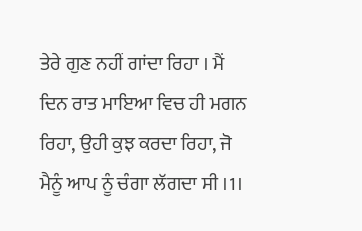ਤੇਰੇ ਗੁਣ ਨਹੀਂ ਗਾਂਦਾ ਰਿਹਾ । ਮੈਂ ਦਿਨ ਰਾਤ ਮਾਇਆ ਵਿਚ ਹੀ ਮਗਨ ਰਿਹਾ, ਉਹੀ ਕੁਝ ਕਰਦਾ ਰਿਹਾ, ਜੋ ਮੈਨੂੰ ਆਪ ਨੂੰ ਚੰਗਾ ਲੱਗਦਾ ਸੀ ।1।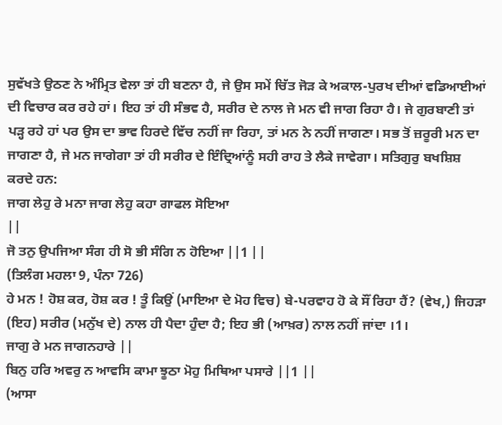ਸੁਵੱਖਤੇ ਉਠਣ ਨੇ ਅੰਮ੍ਰਿਤ ਵੇਲਾ ਤਾਂ ਹੀ ਬਣਨਾ ਹੈ, ਜੇ ਉਸ ਸਮੇਂ ਚਿੱਤ ਜੋੜ ਕੇ ਅਕਾਲ-ਪੁਰਖ ਦੀਆਂ ਵਡਿਆਈਆਂ ਦੀ ਵਿਚਾਰ ਕਰ ਰਹੇ ਹਾਂ। ਇਹ ਤਾਂ ਹੀ ਸੰਭਵ ਹੈ, ਸਰੀਰ ਦੇ ਨਾਲ ਜੇ ਮਨ ਵੀ ਜਾਗ ਰਿਹਾ ਹੈ। ਜੇ ਗੁਰਬਾਣੀ ਤਾਂ ਪੜ੍ਹ ਰਹੇ ਹਾਂ ਪਰ ਉਸ ਦਾ ਭਾਵ ਹਿਰਦੇ ਵਿੱਚ ਨਹੀਂ ਜਾ ਰਿਹਾ, ਤਾਂ ਮਨ ਨੇ ਨਹੀਂ ਜਾਗਣਾ। ਸਭ ਤੋਂ ਜ਼ਰੂਰੀ ਮਨ ਦਾ ਜਾਗਣਾ ਹੈ, ਜੇ ਮਨ ਜਾਗੇਗਾ ਤਾਂ ਹੀ ਸਰੀਰ ਦੇ ਇੰਦ੍ਰਿਆਂਨੂੰ ਸਹੀ ਰਾਹ ਤੇ ਲੈਕੇ ਜਾਵੇਗਾ। ਸਤਿਗੁਰੁ ਬਖਸ਼ਿਸ਼ ਕਰਦੇ ਹਨ:
ਜਾਗ ਲੇਹੁ ਰੇ ਮਨਾ ਜਾਗ ਲੇਹੁ ਕਹਾ ਗਾਫਲ ਸੋਇਆ
||
ਜੋ ਤਨੁ ਉਪਜਿਆ ਸੰਗ ਹੀ ਸੋ ਭੀ ਸੰਗਿ ਨ ਹੋਇਆ ||1 ||
(ਤਿਲੰਗ ਮਹਲਾ 9, ਪੰਨਾ 726)
ਹੇ ਮਨ ! ਹੋਸ਼ ਕਰ, ਹੋਸ਼ ਕਰ ! ਤੂੰ ਕਿਉਂ (ਮਾਇਆ ਦੇ ਮੋਹ ਵਿਚ) ਬੇ-ਪਰਵਾਹ ਹੋ ਕੇ ਸੌਂ ਰਿਹਾ ਹੈਂ? (ਵੇਖ,) ਜਿਹੜਾ (ਇਹ) ਸਰੀਰ (ਮਨੁੱਖ ਦੇ) ਨਾਲ ਹੀ ਪੈਦਾ ਹੁੰਦਾ ਹੈ; ਇਹ ਭੀ (ਆਖ਼ਰ) ਨਾਲ ਨਹੀਂ ਜਾਂਦਾ ।1।
ਜਾਗੁ ਰੇ ਮਨ ਜਾਗਨਹਾਰੇ ||
ਬਿਨੁ ਹਰਿ ਅਵਰੁ ਨ ਆਵਸਿ ਕਾਮਾ ਝੂਠਾ ਮੋਹੁ ਮਿਥਿਆ ਪਸਾਰੇ ||1 ||
(ਆਸਾ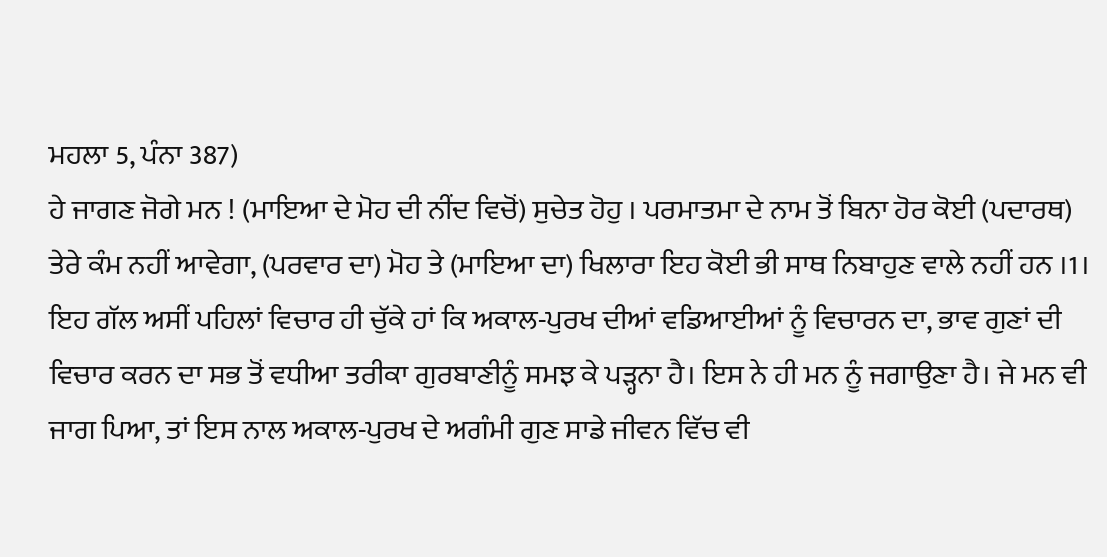ਮਹਲਾ 5, ਪੰਨਾ 387)
ਹੇ ਜਾਗਣ ਜੋਗੇ ਮਨ ! (ਮਾਇਆ ਦੇ ਮੋਹ ਦੀ ਨੀਂਦ ਵਿਚੋਂ) ਸੁਚੇਤ ਹੋਹੁ । ਪਰਮਾਤਮਾ ਦੇ ਨਾਮ ਤੋਂ ਬਿਨਾ ਹੋਰ ਕੋਈ (ਪਦਾਰਥ) ਤੇਰੇ ਕੰਮ ਨਹੀਂ ਆਵੇਗਾ, (ਪਰਵਾਰ ਦਾ) ਮੋਹ ਤੇ (ਮਾਇਆ ਦਾ) ਖਿਲਾਰਾ ਇਹ ਕੋਈ ਭੀ ਸਾਥ ਨਿਬਾਹੁਣ ਵਾਲੇ ਨਹੀਂ ਹਨ ।1।
ਇਹ ਗੱਲ ਅਸੀਂ ਪਹਿਲਾਂ ਵਿਚਾਰ ਹੀ ਚੁੱਕੇ ਹਾਂ ਕਿ ਅਕਾਲ-ਪੁਰਖ ਦੀਆਂ ਵਡਿਆਈਆਂ ਨੂੰ ਵਿਚਾਰਨ ਦਾ, ਭਾਵ ਗੁਣਾਂ ਦੀ ਵਿਚਾਰ ਕਰਨ ਦਾ ਸਭ ਤੋਂ ਵਧੀਆ ਤਰੀਕਾ ਗੁਰਬਾਣੀਨੂੰ ਸਮਝ ਕੇ ਪੜ੍ਹਨਾ ਹੈ। ਇਸ ਨੇ ਹੀ ਮਨ ਨੂੰ ਜਗਾਉਣਾ ਹੈ। ਜੇ ਮਨ ਵੀ ਜਾਗ ਪਿਆ, ਤਾਂ ਇਸ ਨਾਲ ਅਕਾਲ-ਪੁਰਖ ਦੇ ਅਗੰਮੀ ਗੁਣ ਸਾਡੇ ਜੀਵਨ ਵਿੱਚ ਵੀ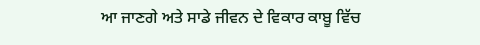ਆ ਜਾਣਗੇ ਅਤੇ ਸਾਡੇ ਜੀਵਨ ਦੇ ਵਿਕਾਰ ਕਾਬੂ ਵਿੱਚ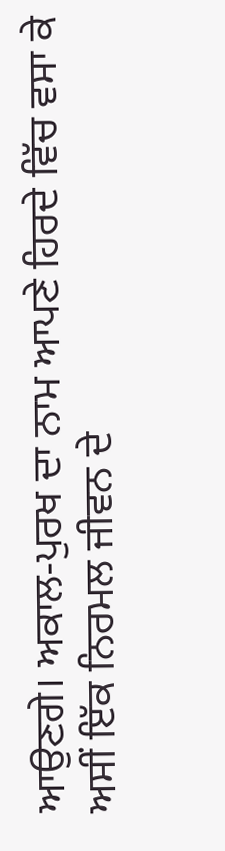ਆਉਣਗੇ। ਅਕਾਲ-ਪੁਰਖ ਦਾ ਨਾਮ ਆਪਣੇ ਹਿਰਦੇ ਵਿੱਚ ਵਸਾ ਕੇ ਅਸੀਂ ਇੱਕ ਨਿਰਮਲ ਜੀਵਨ ਦੇ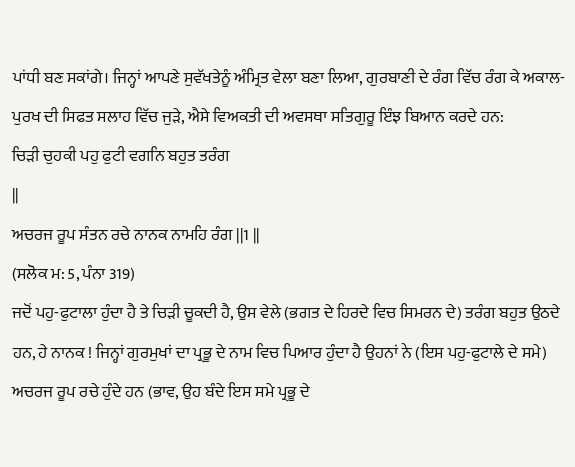ਪਾਂਧੀ ਬਣ ਸਕਾਂਗੇ। ਜਿਨ੍ਹਾਂ ਆਪਣੇ ਸੁਵੱਖਤੇਨੂੰ ਅੰਮ੍ਰਿਤ ਵੇਲਾ ਬਣਾ ਲਿਆ, ਗੁਰਬਾਣੀ ਦੇ ਰੰਗ ਵਿੱਚ ਰੰਗ ਕੇ ਅਕਾਲ-ਪੁਰਖ ਦੀ ਸਿਫਤ ਸਲਾਹ ਵਿੱਚ ਜੁੜੇ, ਐਸੇ ਵਿਅਕਤੀ ਦੀ ਅਵਸਥਾ ਸਤਿਗੁਰੂ ਇੰਝ ਬਿਆਨ ਕਰਦੇ ਹਨ:
ਚਿੜੀ ਚੁਹਕੀ ਪਹੁ ਫੁਟੀ ਵਗਨਿ ਬਹੁਤ ਤਰੰਗ
||
ਅਚਰਜ ਰੂਪ ਸੰਤਨ ਰਚੇ ਨਾਨਕ ਨਾਮਹਿ ਰੰਗ ||1 ||
(ਸਲੋਕ ਮ: 5, ਪੰਨਾ 319)
ਜਦੋਂ ਪਹੁ-ਫੁਟਾਲਾ ਹੁੰਦਾ ਹੈ ਤੇ ਚਿੜੀ ਚੂਕਦੀ ਹੈ, ਉਸ ਵੇਲੇ (ਭਗਤ ਦੇ ਹਿਰਦੇ ਵਿਚ ਸਿਮਰਨ ਦੇ) ਤਰੰਗ ਬਹੁਤ ਉਠਦੇ ਹਨ, ਹੇ ਨਾਨਕ ! ਜਿਨ੍ਹਾਂ ਗੁਰਮੁਖਾਂ ਦਾ ਪ੍ਰਭੂ ਦੇ ਨਾਮ ਵਿਚ ਪਿਆਰ ਹੁੰਦਾ ਹੈ ਉਹਨਾਂ ਨੇ (ਇਸ ਪਹੁ-ਫੁਟਾਲੇ ਦੇ ਸਮੇ) ਅਚਰਜ ਰੂਪ ਰਚੇ ਹੁੰਦੇ ਹਨ (ਭਾਵ, ਉਹ ਬੰਦੇ ਇਸ ਸਮੇ ਪ੍ਰਭੂ ਦੇ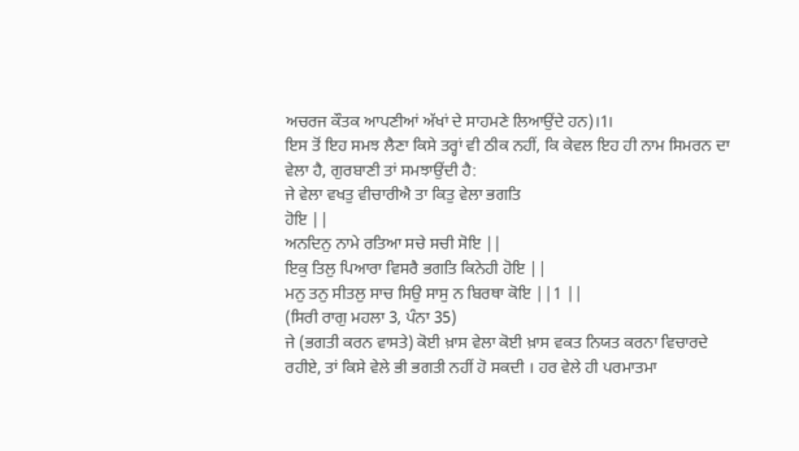ਅਚਰਜ ਕੌਤਕ ਆਪਣੀਆਂ ਅੱਖਾਂ ਦੇ ਸਾਹਮਣੇ ਲਿਆਉਂਦੇ ਹਨ)।1।
ਇਸ ਤੋਂ ਇਹ ਸਮਝ ਲੈਣਾ ਕਿਸੇ ਤਰ੍ਹਾਂ ਵੀ ਠੀਕ ਨਹੀਂ, ਕਿ ਕੇਵਲ ਇਹ ਹੀ ਨਾਮ ਸਿਮਰਨ ਦਾ ਵੇਲਾ ਹੈ, ਗੁਰਬਾਣੀ ਤਾਂ ਸਮਝਾਉਂਦੀ ਹੈ:
ਜੇ ਵੇਲਾ ਵਖਤੁ ਵੀਚਾਰੀਐ ਤਾ ਕਿਤੁ ਵੇਲਾ ਭਗਤਿ
ਹੋਇ ||
ਅਨਦਿਨੁ ਨਾਮੇ ਰਤਿਆ ਸਚੇ ਸਚੀ ਸੋਇ ||
ਇਕੁ ਤਿਲੁ ਪਿਆਰਾ ਵਿਸਰੈ ਭਗਤਿ ਕਿਨੇਹੀ ਹੋਇ ||
ਮਨੁ ਤਨੁ ਸੀਤਲੁ ਸਾਚ ਸਿਉ ਸਾਸੁ ਨ ਬਿਰਥਾ ਕੋਇ ||1 ||
(ਸਿਰੀ ਰਾਗੁ ਮਹਲਾ 3, ਪੰਨਾ 35)
ਜੇ (ਭਗਤੀ ਕਰਨ ਵਾਸਤੇ) ਕੋਈ ਖ਼ਾਸ ਵੇਲਾ ਕੋਈ ਖ਼ਾਸ ਵਕਤ ਨਿਯਤ ਕਰਨਾ ਵਿਚਾਰਦੇ ਰਹੀਏ, ਤਾਂ ਕਿਸੇ ਵੇਲੇ ਭੀ ਭਗਤੀ ਨਹੀਂ ਹੋ ਸਕਦੀ । ਹਰ ਵੇਲੇ ਹੀ ਪਰਮਾਤਮਾ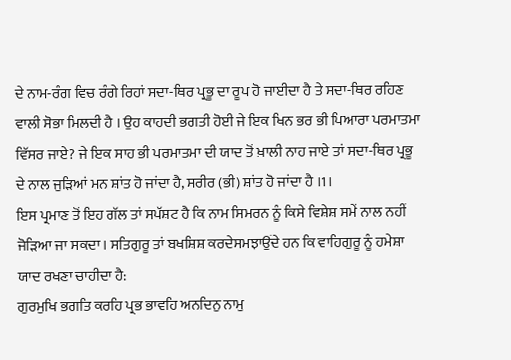ਦੇ ਨਾਮ-ਰੰਗ ਵਿਚ ਰੰਗੇ ਰਿਹਾਂ ਸਦਾ-ਥਿਰ ਪ੍ਰਭੂ ਦਾ ਰੂਪ ਹੋ ਜਾਈਦਾ ਹੈ ਤੇ ਸਦਾ-ਥਿਰ ਰਹਿਣ ਵਾਲੀ ਸੋਭਾ ਮਿਲਦੀ ਹੈ । ਉਹ ਕਾਹਦੀ ਭਗਤੀ ਹੋਈ ਜੇ ਇਕ ਖਿਨ ਭਰ ਭੀ ਪਿਆਰਾ ਪਰਮਾਤਮਾ ਵਿੱਸਰ ਜਾਏ? ਜੇ ਇਕ ਸਾਹ ਭੀ ਪਰਮਾਤਮਾ ਦੀ ਯਾਦ ਤੋਂ ਖ਼ਾਲੀ ਨਾਹ ਜਾਏ ਤਾਂ ਸਦਾ-ਥਿਰ ਪ੍ਰਭੂ ਦੇ ਨਾਲ ਜੁੜਿਆਂ ਮਨ ਸ਼ਾਂਤ ਹੋ ਜਾਂਦਾ ਹੈ, ਸਰੀਰ (ਭੀ) ਸ਼ਾਂਤ ਹੋ ਜਾਂਦਾ ਹੈ ।1।
ਇਸ ਪ੍ਰਮਾਣ ਤੋਂ ਇਹ ਗੱਲ ਤਾਂ ਸਪੱਸ਼ਟ ਹੈ ਕਿ ਨਾਮ ਸਿਮਰਨ ਨੂੰ ਕਿਸੇ ਵਿਸ਼ੇਸ਼ ਸਮੇਂ ਨਾਲ ਨਹੀਂ ਜੋੜਿਆ ਜਾ ਸਕਦਾ। ਸਤਿਗੁਰੂ ਤਾਂ ਬਖਸ਼ਿਸ਼ ਕਰਦੇਸਮਝਾਉਂਦੇ ਹਨ ਕਿ ਵਾਹਿਗੁਰੂ ਨੂੰ ਹਮੇਸ਼ਾ ਯਾਦ ਰਖਣਾ ਚਾਹੀਦਾ ਹੈ:
ਗੁਰਮੁਖਿ ਭਗਤਿ ਕਰਹਿ ਪ੍ਰਭ ਭਾਵਹਿ ਅਨਦਿਨੁ ਨਾਮੁ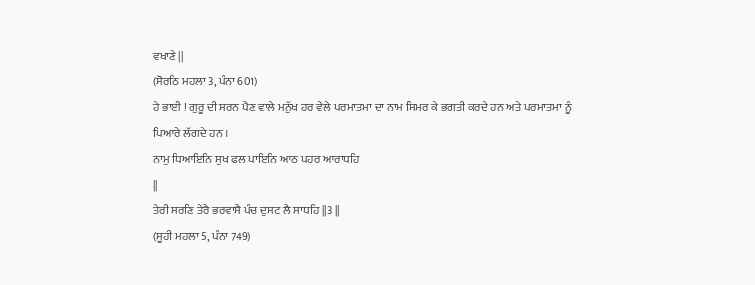ਵਖਾਣੇ ||
(ਸੋਰਠਿ ਮਹਲਾ 3, ਪੰਨਾ 601)
ਹੇ ਭਾਈ ! ਗੁਰੂ ਦੀ ਸਰਨ ਪੈਣ ਵਾਲੇ ਮਨੁੱਖ ਹਰ ਵੇਲੇ ਪਰਮਾਤਮਾ ਦਾ ਨਾਮ ਸਿਮਰ ਕੇ ਭਗਤੀ ਕਰਦੇ ਹਨ ਅਤੇ ਪਰਮਾਤਮਾ ਨੂੰ ਪਿਆਰੇ ਲੱਗਦੇ ਹਨ ।
ਨਾਮੁ ਧਿਆਇਨਿ ਸੁਖ ਫਲ ਪਾਇਨਿ ਆਠ ਪਹਰ ਆਰਾਧਹਿ
||
ਤੇਰੀ ਸਰਣਿ ਤੇਰੈ ਭਰਵਾਸੈ ਪੰਚ ਦੁਸਟ ਲੈ ਸਾਧਹਿ ||3 ||
(ਸੂਹੀ ਮਹਲਾ 5, ਪੰਨਾ 749)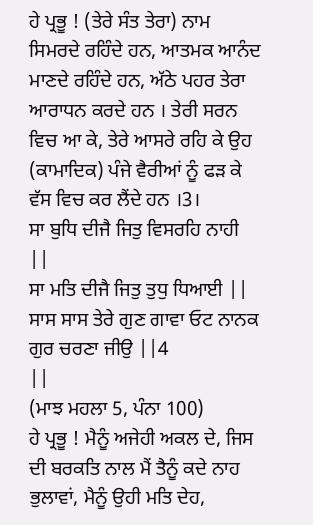ਹੇ ਪ੍ਰਭੂ ! (ਤੇਰੇ ਸੰਤ ਤੇਰਾ) ਨਾਮ ਸਿਮਰਦੇ ਰਹਿੰਦੇ ਹਨ, ਆਤਮਕ ਆਨੰਦ ਮਾਣਦੇ ਰਹਿੰਦੇ ਹਨ, ਅੱਠੇ ਪਹਰ ਤੇਰਾ ਆਰਾਧਨ ਕਰਦੇ ਹਨ । ਤੇਰੀ ਸਰਨ ਵਿਚ ਆ ਕੇ, ਤੇਰੇ ਆਸਰੇ ਰਹਿ ਕੇ ਉਹ (ਕਾਮਾਦਿਕ) ਪੰਜੇ ਵੈਰੀਆਂ ਨੂੰ ਫੜ ਕੇ ਵੱਸ ਵਿਚ ਕਰ ਲੈਂਦੇ ਹਨ ।3।
ਸਾ ਬੁਧਿ ਦੀਜੈ ਜਿਤੁ ਵਿਸਰਹਿ ਨਾਹੀ ||
ਸਾ ਮਤਿ ਦੀਜੈ ਜਿਤੁ ਤੁਧੁ ਧਿਆਈ ||
ਸਾਸ ਸਾਸ ਤੇਰੇ ਗੁਣ ਗਾਵਾ ਓਟ ਨਾਨਕ ਗੁਰ ਚਰਣਾ ਜੀਉ ||4
||
(ਮਾਝ ਮਹਲਾ 5, ਪੰਨਾ 100)
ਹੇ ਪ੍ਰਭੂ ! ਮੈਨੂੰ ਅਜੇਹੀ ਅਕਲ ਦੇ, ਜਿਸ ਦੀ ਬਰਕਤਿ ਨਾਲ ਮੈਂ ਤੈਨੂੰ ਕਦੇ ਨਾਹ ਭੁਲਾਵਾਂ, ਮੈਨੂੰ ਉਹੀ ਮਤਿ ਦੇਹ,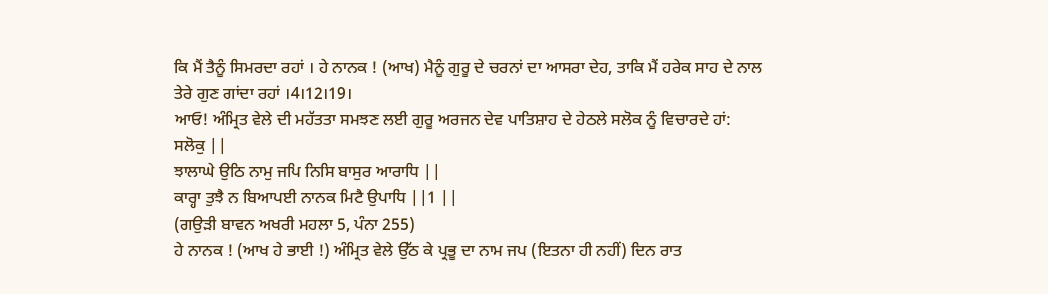ਕਿ ਮੈਂ ਤੈਨੂੰ ਸਿਮਰਦਾ ਰਹਾਂ । ਹੇ ਨਾਨਕ ! (ਆਖ) ਮੈਨੂੰ ਗੁਰੂ ਦੇ ਚਰਨਾਂ ਦਾ ਆਸਰਾ ਦੇਹ, ਤਾਕਿ ਮੈਂ ਹਰੇਕ ਸਾਹ ਦੇ ਨਾਲ ਤੇਰੇ ਗੁਣ ਗਾਂਦਾ ਰਹਾਂ ।4।12।19।
ਆਓ! ਅੰਮ੍ਰਿਤ ਵੇਲੇ ਦੀ ਮਹੱਤਤਾ ਸਮਝਣ ਲਈ ਗੁਰੂ ਅਰਜਨ ਦੇਵ ਪਾਤਿਸ਼ਾਹ ਦੇ ਹੇਠਲੇ ਸਲੋਕ ਨੂੰ ਵਿਚਾਰਦੇ ਹਾਂ:
ਸਲੋਕੁ ||
ਝਾਲਾਘੇ ਉਠਿ ਨਾਮੁ ਜਪਿ ਨਿਸਿ ਬਾਸੁਰ ਆਰਾਧਿ ||
ਕਾਰ੍ਹਾ ਤੁਝੈ ਨ ਬਿਆਪਈ ਨਾਨਕ ਮਿਟੈ ਉਪਾਧਿ ||1 ||
(ਗਉੜੀ ਬਾਵਨ ਅਖਰੀ ਮਹਲਾ 5, ਪੰਨਾ 255)
ਹੇ ਨਾਨਕ ! (ਆਖ ਹੇ ਭਾਈ !) ਅੰਮ੍ਰਿਤ ਵੇਲੇ ਉੱਠ ਕੇ ਪ੍ਰਭੂ ਦਾ ਨਾਮ ਜਪ (ਇਤਨਾ ਹੀ ਨਹੀਂ) ਦਿਨ ਰਾਤ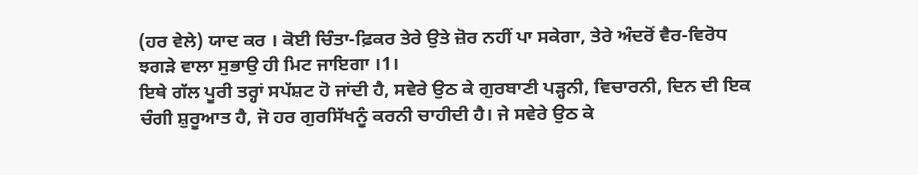(ਹਰ ਵੇਲੇ) ਯਾਦ ਕਰ । ਕੋਈ ਚਿੰਤਾ-ਫ਼ਿਕਰ ਤੇਰੇ ਉਤੇ ਜ਼ੋਰ ਨਹੀਂ ਪਾ ਸਕੇਗਾ, ਤੇਰੇ ਅੰਦਰੋਂ ਵੈਰ-ਵਿਰੋਧ ਝਗੜੇ ਵਾਲਾ ਸੁਭਾਉ ਹੀ ਮਿਟ ਜਾਇਗਾ ।1।
ਇਥੇ ਗੱਲ ਪੂਰੀ ਤਰ੍ਹਾਂ ਸਪੱਸ਼ਟ ਹੋ ਜਾਂਦੀ ਹੈ, ਸਵੇਰੇ ਉਠ ਕੇ ਗੁਰਬਾਣੀ ਪੜ੍ਹਨੀ, ਵਿਚਾਰਨੀ, ਦਿਨ ਦੀ ਇਕ ਚੰਗੀ ਸ਼ੁਰੂਆਤ ਹੈ, ਜੋ ਹਰ ਗੁਰਸਿੱਖਨੂੰ ਕਰਨੀ ਚਾਹੀਦੀ ਹੈ। ਜੇ ਸਵੇਰੇ ਉਠ ਕੇ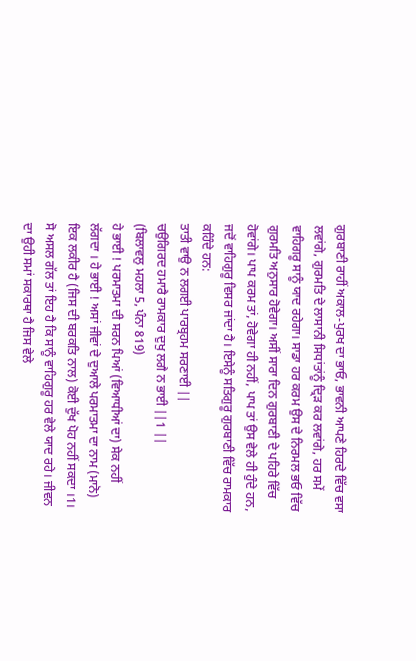ਗੁਰਬਾਣੀ ਰਾਹੀਂ ਅਕਾਲ-ਪੁਰਖ ਦਾ ਭਾਓ, ਭਾਵਨੀ ਆਪਣੇ ਹਿਰਦੇ ਵਿੱਚ ਵਸਾ ਲਵਾਂਗੇ, ਗੁਰਮਤਿ ਦੇ ਲਾਸਾਨੀ ਸਿਧਾਂਤਾਂਨੂੰ ਦ੍ਰਿੜ ਕਰ ਲਵਾਂਗੇ, ਹਰ ਸਮੇਂ ਵਾਹਿਗਰੂ ਸਾਨੂੰ ਯਾਦ ਰਹੇਗਾ। ਸਾਡਾ ਹਰ ਕਰਮ ਉਸ ਦੇ ਨਿਰਮਲ ਭਓ ਵਿੱਚ ਗੁਰਮਤਿ ਅਨੁਸਾਰ ਹੋਵੇਗਾ। ਅਸੀਂ ਸਾਰਾ ਦਿਨ ਗੁਰਬਾਣੀ ਦੇ ਪਹਿਰੇ ਵਿੱਚ ਹੋਵਾਂਗੇ। ਪਾਪ ਕਰਮ ਤਾਂ, ਹੋਵੇਗਾ ਹੀ ਨਹੀਂ, ਪਾਪ ਤਾਂ ਉਸ ਵੇਲੇ ਹੀ ਹੁੰਦੇ ਹਨ, ਜਦੋਂ ਵਾਹਿਗੁਰੂ ਵਿਸਰ ਜਾਂਦਾ ਹੈ। ਇਸੇਨੂੰ ਸਤਿਗੁਰੂ ਗੁਰਬਾਣੀ ਵਿੱਚ ਰਾਮਕਾਰ ਕਹਿੰਦੇ ਹਨ:
ਤਾਤੀ ਵਾਉ ਨ ਲਗਈ ਪਾਰਬ੍ਰਹਮ ਸਰਣਾਈ ||
ਚਉਗਿਰਦ ਹਮਾਰੈ ਰਾਮਕਾਰ ਦੁਖੁ ਲਗੈ ਨ ਭਾਈ ||1 ||
(ਬਿਲਾਵਲੁ ਮਹਲਾ 5, ਪੰਨਾ 819)
ਹੇ ਭਾਈ ! ਪਰਮਾਤਮਾ ਦੀ ਸਰਨ ਪਿਆਂ (ਵਿਆਧੀਆਂ ਦਾ) ਸੇਕ ਨਹੀਂ ਲੱਗਦਾ । ਹੇ ਭਾਈ ! ਅਸਾਂ ਜੀਵਾਂ ਦੇ ਦੁਆਲੇ ਪਰਮਾਤਮਾ ਦਾ ਨਾਮ (ਮਾਨੋ) ਇਕ ਲਕੀਰ ਹੈ (ਜਿਸ ਦੀ ਬਰਕਤਿ ਨਾਲ) ਕੋਈ ਦੁੱਖ ਪੋਹ ਨਹੀਂ ਸਕਦਾ ।1।
ਸੋ ਅਸਲ ਗੱਲ ਤਾਂ ਇਹ ਹੈ ਕਿ ਸਾਨੂੰ ਵਾਹਿਗੁਰੂ ਹਰ ਵੇਲੇ ਯਾਦ ਰਹੇ। ਜੀਵਨ ਦਾ ਉਹੀ ਸਮਾਂ ਸਕਾਰਥਾ ਹੈ ਜਿਸ ਵੇਲੇ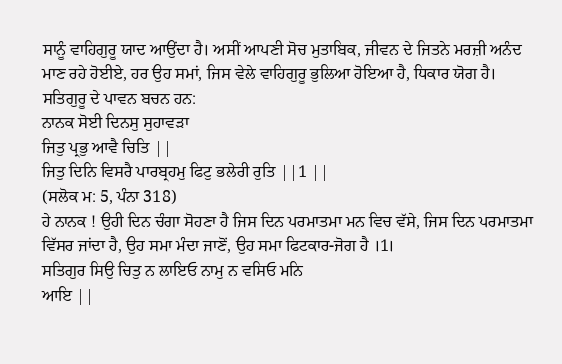ਸਾਨੂੰ ਵਾਹਿਗੁਰੂ ਯਾਦ ਆਉਂਦਾ ਹੈ। ਅਸੀਂ ਆਪਣੀ ਸੋਚ ਮੁਤਾਬਿਕ, ਜੀਵਨ ਦੇ ਜਿਤਨੇ ਮਰਜ਼ੀ ਅਨੰਦ ਮਾਣ ਰਹੇ ਹੋਈਏ, ਹਰ ਉਹ ਸਮਾਂ, ਜਿਸ ਵੇਲੇ ਵਾਹਿਗੁਰੂ ਭੁਲਿਆ ਹੋਇਆ ਹੈ, ਧਿਕਾਰ ਯੋਗ ਹੈ। ਸਤਿਗੁਰੂ ਦੇ ਪਾਵਨ ਬਚਨ ਹਨ:
ਨਾਨਕ ਸੋਈ ਦਿਨਸੁ ਸੁਹਾਵੜਾ
ਜਿਤੁ ਪ੍ਰਭੁ ਆਵੈ ਚਿਤਿ ||
ਜਿਤੁ ਦਿਨਿ ਵਿਸਰੈ ਪਾਰਬ੍ਰਹਮੁ ਫਿਟੁ ਭਲੇਰੀ ਰੁਤਿ ||1 ||
(ਸਲੋਕ ਮ: 5, ਪੰਨਾ 318)
ਹੇ ਨਾਨਕ ! ਉਹੀ ਦਿਨ ਚੰਗਾ ਸੋਹਣਾ ਹੈ ਜਿਸ ਦਿਨ ਪਰਮਾਤਮਾ ਮਨ ਵਿਚ ਵੱਸੇ, ਜਿਸ ਦਿਨ ਪਰਮਾਤਮਾ ਵਿੱਸਰ ਜਾਂਦਾ ਹੈ, ਉਹ ਸਮਾ ਮੰਦਾ ਜਾਣੋਂ, ਉਹ ਸਮਾ ਫਿਟਕਾਰ-ਜੋਗ ਹੈ ।1।
ਸਤਿਗੁਰ ਸਿਉ ਚਿਤੁ ਨ ਲਾਇਓ ਨਾਮੁ ਨ ਵਸਿਓ ਮਨਿ
ਆਇ ||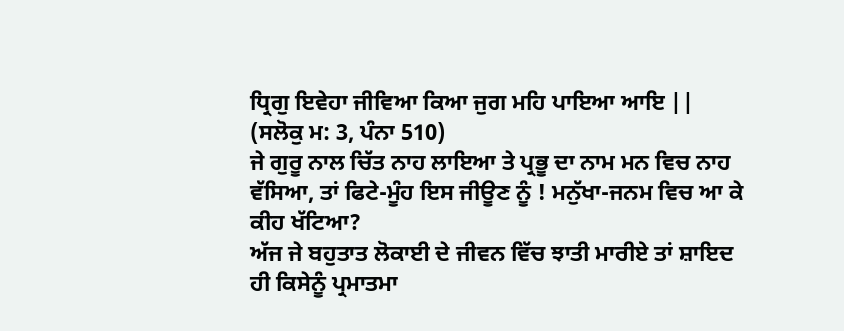ਧ੍ਰਿਗੁ ਇਵੇਹਾ ਜੀਵਿਆ ਕਿਆ ਜੁਗ ਮਹਿ ਪਾਇਆ ਆਇ ||
(ਸਲੋਕੁ ਮ: 3, ਪੰਨਾ 510)
ਜੇ ਗੁਰੂ ਨਾਲ ਚਿੱਤ ਨਾਹ ਲਾਇਆ ਤੇ ਪ੍ਰਭੂ ਦਾ ਨਾਮ ਮਨ ਵਿਚ ਨਾਹ ਵੱਸਿਆ, ਤਾਂ ਫਿਟੇ-ਮੂੰਹ ਇਸ ਜੀਊਣ ਨੂੰ ! ਮਨੁੱਖਾ-ਜਨਮ ਵਿਚ ਆ ਕੇ ਕੀਹ ਖੱਟਿਆ?
ਅੱਜ ਜੇ ਬਹੁਤਾਤ ਲੋਕਾਈ ਦੇ ਜੀਵਨ ਵਿੱਚ ਝਾਤੀ ਮਾਰੀਏ ਤਾਂ ਸ਼ਾਇਦ ਹੀ ਕਿਸੇਨੂੰ ਪ੍ਰਮਾਤਮਾ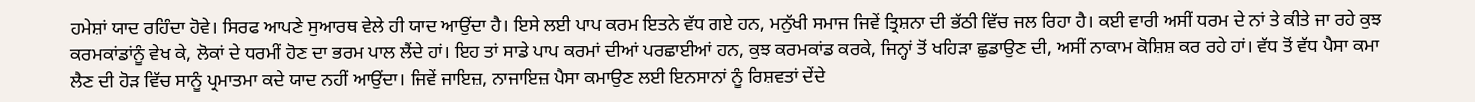ਹਮੇਸ਼ਾਂ ਯਾਦ ਰਹਿੰਦਾ ਹੋਵੇ। ਸਿਰਫ ਆਪਣੇ ਸੁਆਰਥ ਵੇਲੇ ਹੀ ਯਾਦ ਆਉਂਦਾ ਹੈ। ਇਸੇ ਲਈ ਪਾਪ ਕਰਮ ਇਤਨੇ ਵੱਧ ਗਏ ਹਨ, ਮਨੁੱਖੀ ਸਮਾਜ ਜਿਵੇਂ ਤ੍ਰਿਸ਼ਨਾ ਦੀ ਭੱਠੀ ਵਿੱਚ ਜਲ ਰਿਹਾ ਹੈ। ਕਈ ਵਾਰੀ ਅਸੀਂ ਧਰਮ ਦੇ ਨਾਂ ਤੇ ਕੀਤੇ ਜਾ ਰਹੇ ਕੁਝ ਕਰਮਕਾਂਡਾਂਨੂੰ ਵੇਖ ਕੇ, ਲੋਕਾਂ ਦੇ ਧਰਮੀਂ ਹੋਣ ਦਾ ਭਰਮ ਪਾਲ ਲੈਂਦੇ ਹਾਂ। ਇਹ ਤਾਂ ਸਾਡੇ ਪਾਪ ਕਰਮਾਂ ਦੀਆਂ ਪਰਛਾਈਆਂ ਹਨ, ਕੁਝ ਕਰਮਕਾਂਡ ਕਰਕੇ, ਜਿਨ੍ਹਾਂ ਤੋਂ ਖਹਿੜਾ ਛੁਡਾਉਣ ਦੀ, ਅਸੀਂ ਨਾਕਾਮ ਕੋਸ਼ਿਸ਼ ਕਰ ਰਹੇ ਹਾਂ। ਵੱਧ ਤੋਂ ਵੱਧ ਪੈਸਾ ਕਮਾ ਲੈਣ ਦੀ ਹੋੜ ਵਿੱਚ ਸਾਨੂੰ ਪ੍ਰਮਾਤਮਾ ਕਦੇ ਯਾਦ ਨਹੀਂ ਆਉਂਦਾ। ਜਿਵੇਂ ਜਾਇਜ਼, ਨਾਜਾਇਜ਼ ਪੈਸਾ ਕਮਾਉਣ ਲਈ ਇਨਸਾਨਾਂ ਨੂੰ ਰਿਸ਼ਵਤਾਂ ਦੇਂਦੇ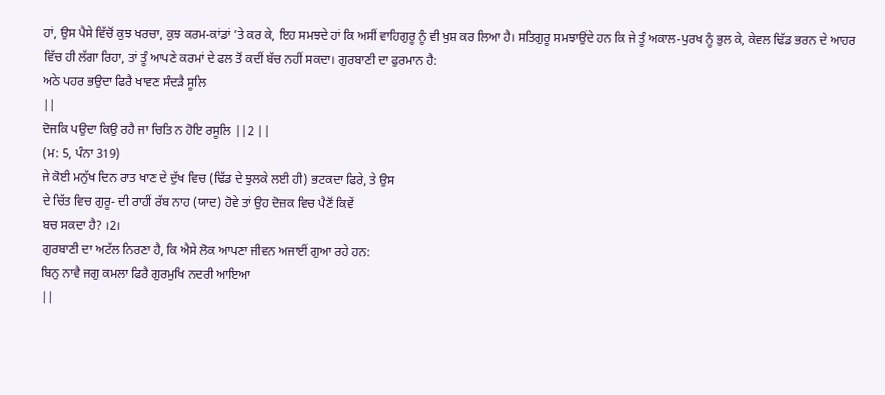ਹਾਂ, ਉਸ ਪੈਸੇ ਵਿੱਚੋਂ ਕੁਝ ਖਰਚਾ, ਕੁਝ ਕਰਮ-ਕਾਂਡਾਂ ’ਤੇ ਕਰ ਕੇ, ਇਹ ਸਮਝਦੇ ਹਾਂ ਕਿ ਅਸੀਂ ਵਾਹਿਗੁਰੂ ਨੂੰ ਵੀ ਖੁਸ਼ ਕਰ ਲਿਆ ਹੈ। ਸਤਿਗੁਰੂ ਸਮਝਾਉਂਦੇ ਹਨ ਕਿ ਜੇ ਤੂੰ ਅਕਾਲ-ਪੁਰਖ ਨੂੰ ਭੁਲ ਕੇ, ਕੇਵਲ ਢਿੱਡ ਭਰਨ ਦੇ ਆਹਰ ਵਿੱਚ ਹੀ ਲੱਗਾ ਰਿਹਾ, ਤਾਂ ਤੂੰ ਆਪਣੇ ਕਰਮਾਂ ਦੇ ਫਲ ਤੋਂ ਕਦੀਂ ਬੱਚ ਨਹੀਂ ਸਕਦਾ। ਗੁਰਬਾਣੀ ਦਾ ਫੁਰਮਾਨ ਹੈ:
ਅਠੇ ਪਹਰ ਭਉਦਾ ਫਿਰੈ ਖਾਵਣ ਸੰਦੜੈ ਸੂਲਿ
||
ਦੋਜਕਿ ਪਉਦਾ ਕਿਉ ਰਹੈ ਜਾ ਚਿਤਿ ਨ ਹੋਇ ਰਸੂਲਿ ||2 ||
(ਮ: 5, ਪੰਨਾ 319)
ਜੇ ਕੋਈ ਮਨੁੱਖ ਦਿਨ ਰਾਤ ਖਾਣ ਦੇ ਦੁੱਖ ਵਿਚ (ਢਿੱਡ ਦੇ ਝੁਲਕੇ ਲਈ ਹੀ) ਭਟਕਦਾ ਫਿਰੇ, ਤੇ ਉਸ
ਦੇ ਚਿੱਤ ਵਿਚ ਗੁਰੂ- ਦੀ ਰਾਹੀਂ ਰੱਬ ਨਾਹ (ਯਾਦ) ਹੋਵੇ ਤਾਂ ਉਹ ਦੋਜ਼ਕ ਵਿਚ ਪੈਣੋਂ ਕਿਵੇਂ
ਬਚ ਸਕਦਾ ਹੈ? ।2।
ਗੁਰਬਾਣੀ ਦਾ ਅਟੱਲ ਨਿਰਣਾ ਹੈ, ਕਿ ਐਸੇ ਲੋਕ ਆਪਣਾ ਜੀਵਨ ਅਜਾਈਂ ਗੁਆ ਰਹੇ ਹਨ:
ਬਿਨੁ ਨਾਵੈ ਜਗੁ ਕਮਲਾ ਫਿਰੈ ਗੁਰਮੁਖਿ ਨਦਰੀ ਆਇਆ
||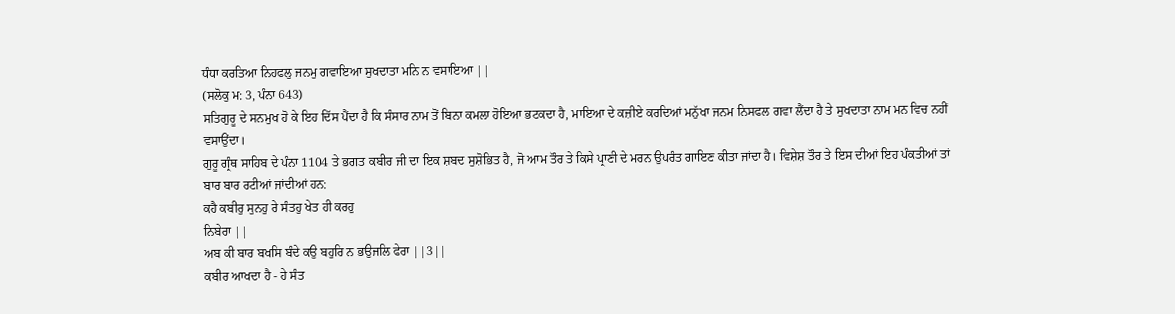ਧੰਧਾ ਕਰਤਿਆ ਨਿਹਫਲੁ ਜਨਮੁ ਗਵਾਇਆ ਸੁਖਦਾਤਾ ਮਨਿ ਨ ਵਸਾਇਆ ||
(ਸਲੋਕੁ ਮ: 3, ਪੰਨਾ 643)
ਸਤਿਗੁਰੂ ਦੇ ਸਨਮੁਖ ਹੋ ਕੇ ਇਹ ਦਿੱਸ ਪੈਂਦਾ ਹੈ ਕਿ ਸੰਸਾਰ ਨਾਮ ਤੋਂ ਬਿਨਾ ਕਮਲਾ ਹੋਇਆ ਭਟਕਦਾ ਹੈ, ਮਾਇਆ ਦੇ ਕਜ਼ੀਏ ਕਰਦਿਆਂ ਮਨੁੱਖਾ ਜਨਮ ਨਿਸਫਲ ਗਵਾ ਲੈਂਦਾ ਹੈ ਤੇ ਸੁਖਦਾਤਾ ਨਾਮ ਮਨ ਵਿਚ ਨਹੀਂ ਵਸਾਉਂਦਾ।
ਗੁਰੂ ਗ੍ਰੰਥ ਸਾਹਿਬ ਦੇ ਪੰਨਾ 1104 ਤੇ ਭਗਤ ਕਬੀਰ ਜੀ ਦਾ ਇਕ ਸ਼ਬਦ ਸੁਸ਼ੋਭਿਤ ਹੈ, ਜੋ ਆਮ ਤੌਰ ਤੇ ਕਿਸੇ ਪ੍ਰਾਣੀ ਦੇ ਮਰਨ ਉਪਰੰਤ ਗਾਇਣ ਕੀਤਾ ਜਾਂਦਾ ਹੈ। ਵਿਸ਼ੇਸ਼ ਤੌਰ ਤੇ ਇਸ ਦੀਆਂ ਇਹ ਪੰਕਤੀਆਂ ਤਾਂ ਬਾਰ ਬਾਰ ਰਟੀਆਂ ਜਾਂਦੀਆਂ ਹਨ:
ਕਹੈ ਕਬੀਰੁ ਸੁਨਹੁ ਰੇ ਸੰਤਹੁ ਖੇਤ ਹੀ ਕਰਹੁ
ਨਿਬੇਰਾ ||
ਅਬ ਕੀ ਬਾਰ ਬਖਸਿ ਬੰਦੇ ਕਉ ਬਹੁਰਿ ਨ ਭਉਜਲਿ ਫੇਰਾ ||3||
ਕਬੀਰ ਆਖਦਾ ਹੈ - ਹੇ ਸੰਤ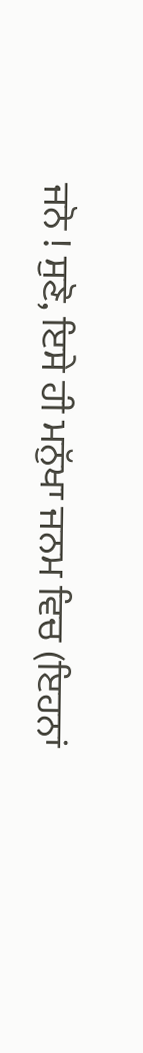ਜਨੋ ! ਸੁਣੋ, ਇਸੇ ਹੀ ਮਨੁੱਖਾ ਜਨਮ ਵਿਚ (ਇਹਨਾਂ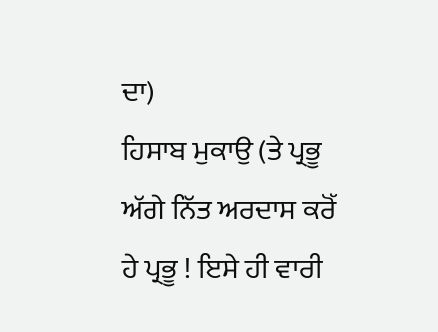ਦਾ)
ਹਿਸਾਬ ਮੁਕਾਉ (ਤੇ ਪ੍ਰਭੂ ਅੱਗੇ ਨਿੱਤ ਅਰਦਾਸ ਕਰੋੱ
ਹੇ ਪ੍ਰਭੂ ! ਇਸੇ ਹੀ ਵਾਰੀ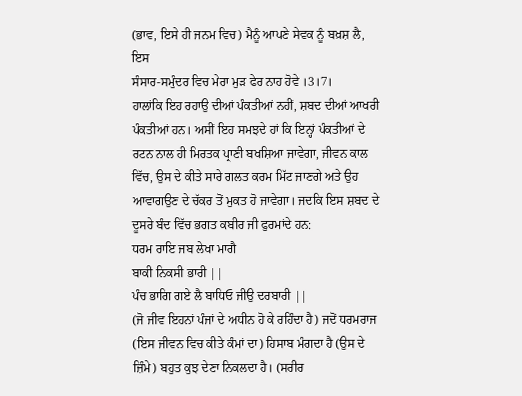(ਭਾਵ, ਇਸੇ ਹੀ ਜਨਮ ਵਿਚ) ਮੈਨੂੰ ਆਪਣੇ ਸੇਵਕ ਨੂੰ ਬਖ਼ਸ਼ ਲੈ, ਇਸ
ਸੰਸਾਰ-ਸਮੁੰਦਰ ਵਿਚ ਮੇਰਾ ਮੁੜ ਫੇਰ ਨਾਹ ਹੋਵੇ ।3।7।
ਹਾਲਾਂਕਿ ਇਹ ਰਹਾਉ ਦੀਆਂ ਪੰਕਤੀਆਂ ਨਹੀਂ, ਸ਼ਬਦ ਦੀਆਂ ਆਖਰੀ ਪੰਕਤੀਆਂ ਹਨ। ਅਸੀਂ ਇਹ ਸਮਝਦੇ ਹਾਂ ਕਿ ਇਨ੍ਹਾਂ ਪੰਕਤੀਆਂ ਦੇ ਰਟਨ ਨਾਲ ਹੀ ਮਿਰਤਕ ਪ੍ਰਾਣੀ ਬਖਸ਼ਿਆ ਜਾਵੇਗਾ, ਜੀਵਨ ਕਾਲ ਵਿੱਚ, ਉਸ ਦੇ ਕੀਤੇ ਸਾਰੇ ਗਲਤ ਕਰਮ ਮਿੱਟ ਜਾਣਗੇ ਅਤੇ ਉਹ ਆਵਾਗਉਣ ਦੇ ਚੱਕਰ ਤੋਂ ਮੁਕਤ ਹੋ ਜਾਵੇਗਾ। ਜਦਕਿ ਇਸ ਸ਼ਬਦ ਦੇ ਦੂਸਰੇ ਬੰਦ ਵਿੱਚ ਭਗਤ ਕਬੀਰ ਜੀ ਫੁਰਮਾਂਦੇ ਹਨ:
ਧਰਮ ਰਾਇ ਜਬ ਲੇਖਾ ਮਾਗੈ
ਬਾਕੀ ਨਿਕਸੀ ਭਾਰੀ ||
ਪੰਚ ਭਾਗਿ ਗਏ ਲੈ ਬਾਧਿਓ ਜੀਉ ਦਰਬਾਰੀ ||
(ਜੋ ਜੀਵ ਇਹਨਾਂ ਪੰਜਾਂ ਦੇ ਅਧੀਨ ਹੋ ਕੇ ਰਹਿੰਦਾ ਹੈ) ਜਦੋਂ ਧਰਮਰਾਜ (ਇਸ ਜੀਵਨ ਵਿਚ ਕੀਤੇ ਕੰਮਾਂ ਦਾ) ਹਿਸਾਬ ਮੰਗਦਾ ਹੈ (ਉਸ ਦੇ ਜ਼ਿੰਮੇ) ਬਹੁਤ ਕੁਝ ਦੇਣਾ ਨਿਕਲਦਾ ਹੈ। (ਸਰੀਰ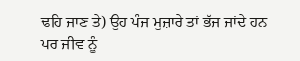ਢਹਿ ਜਾਣ ਤੇ) ਉਹ ਪੰਜ ਮੁਜ਼ਾਰੇ ਤਾਂ ਭੱਜ ਜਾਂਦੇ ਹਨ ਪਰ ਜੀਵ ਨੂੰ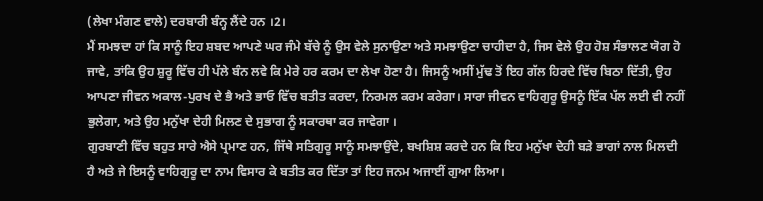(ਲੇਖਾ ਮੰਗਣ ਵਾਲੇ) ਦਰਬਾਰੀ ਬੰਨ੍ਹ ਲੈਂਦੇ ਹਨ ।2।
ਮੈਂ ਸਮਝਦਾ ਹਾਂ ਕਿ ਸਾਨੂੰ ਇਹ ਸ਼ਬਦ ਆਪਣੇ ਘਰ ਜੰਮੇ ਬੱਚੇ ਨੂੰ ਉਸ ਵੇਲੇ ਸੁਨਾਉਣਾ ਅਤੇ ਸਮਝਾਉਣਾ ਚਾਹੀਦਾ ਹੈ, ਜਿਸ ਵੇਲੇ ਉਹ ਹੋਸ਼ ਸੰਭਾਲਣ ਯੋਗ ਹੋ ਜਾਵੇ, ਤਾਂਕਿ ਉਹ ਸ਼ੁਰੂ ਵਿੱਚ ਹੀ ਪੱਲੇ ਬੰਨ ਲਵੇ ਕਿ ਮੇਰੇ ਹਰ ਕਰਮ ਦਾ ਲੇਖਾ ਹੋਣਾ ਹੈ। ਜਿਸਨੂੰ ਅਸੀਂ ਮੁੱਢ ਤੋਂ ਇਹ ਗੱਲ ਹਿਰਦੇ ਵਿੱਚ ਬਿਠਾ ਦਿੱਤੀ, ਉਹ ਆਪਣਾ ਜੀਵਨ ਅਕਾਲ-ਪੁਰਖ ਦੇ ਭੈ ਅਤੇ ਭਾਓ ਵਿੱਚ ਬਤੀਤ ਕਰਦਾ, ਨਿਰਮਲ ਕਰਮ ਕਰੇਗਾ। ਸਾਰਾ ਜੀਵਨ ਵਾਹਿਗੁਰੂ ਉਸਨੂੰ ਇੱਕ ਪੱਲ ਲਈ ਵੀ ਨਹੀਂ ਭੁਲੇਗਾ, ਅਤੇ ਉਹ ਮਨੁੱਖਾ ਦੇਹੀ ਮਿਲਣ ਦੇ ਸੁਭਾਗ ਨੂੰ ਸਕਾਰਥਾ ਕਰ ਜਾਵੇਗਾ ।
ਗੁਰਬਾਣੀ ਵਿੱਚ ਬਹੁਤ ਸਾਰੇ ਐਸੇ ਪ੍ਰਮਾਣ ਹਨ, ਜਿੱਥੇ ਸਤਿਗੁਰੂ ਸਾਨੂੰ ਸਮਝਾਉਂਦੇ, ਬਖਸ਼ਿਸ਼ ਕਰਦੇ ਹਨ ਕਿ ਇਹ ਮਨੁੱਖਾ ਦੇਹੀ ਬੜੇ ਭਾਗਾਂ ਨਾਲ ਮਿਲਦੀ ਹੈ ਅਤੇ ਜੇ ਇਸਨੂੰ ਵਾਹਿਗੁਰੂ ਦਾ ਨਾਮ ਵਿਸਾਰ ਕੇ ਬਤੀਤ ਕਰ ਦਿੱਤਾ ਤਾਂ ਇਹ ਜਨਮ ਅਜਾਈਂ ਗੁਆ ਲਿਆ।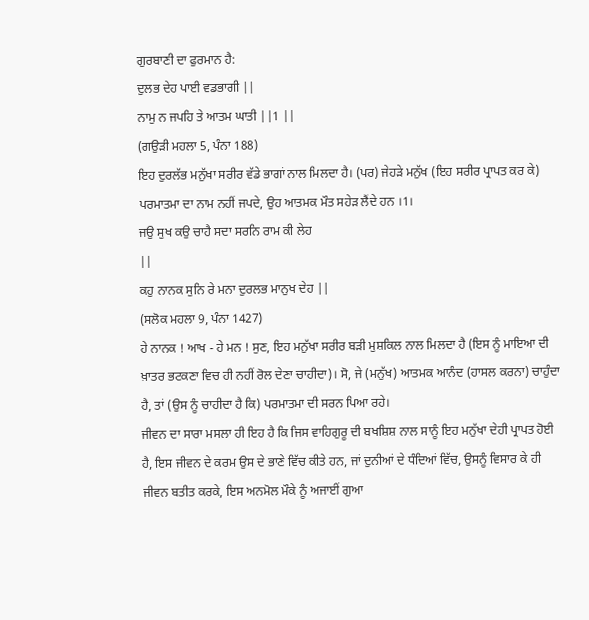ਗੁਰਬਾਣੀ ਦਾ ਫੁਰਮਾਨ ਹੈ:
ਦੁਲਭ ਦੇਹ ਪਾਈ ਵਡਭਾਗੀ ||
ਨਾਮੁ ਨ ਜਪਹਿ ਤੇ ਆਤਮ ਘਾਤੀ ||1 ||
(ਗਉੜੀ ਮਹਲਾ 5, ਪੰਨਾ 188)
ਇਹ ਦੁਰਲੱਭ ਮਨੁੱਖਾ ਸਰੀਰ ਵੱਡੇ ਭਾਗਾਂ ਨਾਲ ਮਿਲਦਾ ਹੈ। (ਪਰ) ਜੇਹੜੇ ਮਨੁੱਖ (ਇਹ ਸਰੀਰ ਪ੍ਰਾਪਤ ਕਰ ਕੇ) ਪਰਮਾਤਮਾ ਦਾ ਨਾਮ ਨਹੀਂ ਜਪਦੇ, ਉਹ ਆਤਮਕ ਮੌਤ ਸਹੇੜ ਲੈਂਦੇ ਹਨ ।1।
ਜਉ ਸੁਖ ਕਉ ਚਾਹੈ ਸਦਾ ਸਰਨਿ ਰਾਮ ਕੀ ਲੇਹ
||
ਕਹੁ ਨਾਨਕ ਸੁਨਿ ਰੇ ਮਨਾ ਦੁਰਲਭ ਮਾਨੁਖ ਦੇਹ ||
(ਸਲੋਕ ਮਹਲਾ 9, ਪੰਨਾ 1427)
ਹੇ ਨਾਨਕ ! ਆਖ - ਹੇ ਮਨ ! ਸੁਣ, ਇਹ ਮਨੁੱਖਾ ਸਰੀਰ ਬੜੀ ਮੁਸ਼ਕਿਲ ਨਾਲ ਮਿਲਦਾ ਹੈ (ਇਸ ਨੂੰ ਮਾਇਆ ਦੀ ਖ਼ਾਤਰ ਭਟਕਣਾ ਵਿਚ ਹੀ ਨਹੀਂ ਰੋਲ ਦੇਣਾ ਚਾਹੀਦਾ)। ਸੋ, ਜੇ (ਮਨੁੱਖ) ਆਤਮਕ ਆਨੰਦ (ਹਾਸਲ ਕਰਨਾ) ਚਾਹੁੰਦਾ ਹੈ, ਤਾਂ (ਉਸ ਨੂੰ ਚਾਹੀਦਾ ਹੈ ਕਿ) ਪਰਮਾਤਮਾ ਦੀ ਸਰਨ ਪਿਆ ਰਹੇ।
ਜੀਵਨ ਦਾ ਸਾਰਾ ਮਸਲਾ ਹੀ ਇਹ ਹੈ ਕਿ ਜਿਸ ਵਾਹਿਗੁਰੂ ਦੀ ਬਖਸ਼ਿਸ਼ ਨਾਲ ਸਾਨੂੰ ਇਹ ਮਨੁੱਖਾ ਦੇਹੀ ਪ੍ਰਾਪਤ ਹੋਈ ਹੈ, ਇਸ ਜੀਵਨ ਦੇ ਕਰਮ ਉਸ ਦੇ ਭਾਣੇ ਵਿੱਚ ਕੀਤੇ ਹਨ, ਜਾਂ ਦੁਨੀਆਂ ਦੇ ਧੰਦਿਆਂ ਵਿੱਚ, ਉਸਨੂੰ ਵਿਸਾਰ ਕੇ ਹੀ ਜੀਵਨ ਬਤੀਤ ਕਰਕੇ, ਇਸ ਅਨਮੋਲ ਮੌਕੇ ਨੂੰ ਅਜਾਈਂ ਗੁਆ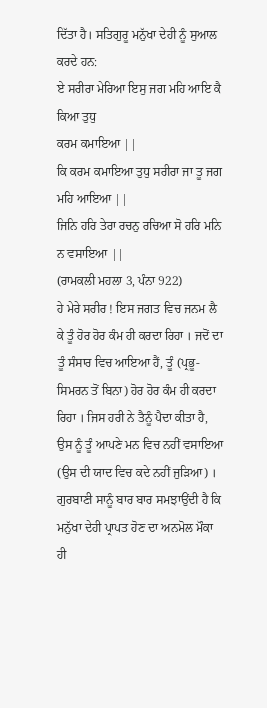ਦਿੱਤਾ ਹੈ। ਸਤਿਗੁਰੂ ਮਨੁੱਖਾ ਦੇਹੀ ਨੂੰ ਸੁਆਲ ਕਰਦੇ ਹਨ:
ਏ ਸਰੀਰਾ ਮੇਰਿਆ ਇਸੁ ਜਗ ਮਹਿ ਆਇ ਕੈ ਕਿਆ ਤੁਧੁ
ਕਰਮ ਕਮਾਇਆ ||
ਕਿ ਕਰਮ ਕਮਾਇਆ ਤੁਧੁ ਸਰੀਰਾ ਜਾ ਤੂ ਜਗ ਮਹਿ ਆਇਆ ||
ਜਿਨਿ ਹਰਿ ਤੇਰਾ ਰਚਨੁ ਰਚਿਆ ਸੋ ਹਰਿ ਮਨਿ ਨ ਵਸਾਇਆ ||
(ਰਾਮਕਲੀ ਮਹਲਾ 3, ਪੰਨਾ 922)
ਹੇ ਮੇਰੇ ਸਰੀਰ ! ਇਸ ਜਗਤ ਵਿਚ ਜਨਮ ਲੈ ਕੇ ਤੂੰ ਹੋਰ ਹੋਰ ਕੰਮ ਹੀ ਕਰਦਾ ਰਿਹਾ । ਜਦੋਂ ਦਾ ਤੂੰ ਸੰਸਾਰ ਵਿਚ ਆਇਆ ਹੈਂ, ਤੂੰ (ਪ੍ਰਭੂ-ਸਿਮਰਨ ਤੋਂ ਬਿਨਾ) ਹੋਰ ਹੋਰ ਕੰਮ ਹੀ ਕਰਦਾ ਰਿਹਾ । ਜਿਸ ਹਰੀ ਨੇ ਤੈਨੂੰ ਪੈਦਾ ਕੀਤਾ ਹੈ, ਉਸ ਨੂੰ ਤੂੰ ਆਪਣੇ ਮਨ ਵਿਚ ਨਹੀਂ ਵਸਾਇਆ (ਉਸ ਦੀ ਯਾਦ ਵਿਚ ਕਦੇ ਨਹੀਂ ਜੁੜਿਆ) ।
ਗੁਰਬਾਣੀ ਸਾਨੂੰ ਬਾਰ ਬਾਰ ਸਮਝਾਉਂਦੀ ਹੈ ਕਿ ਮਨੁੱਖਾ ਦੇਹੀ ਪ੍ਰਾਪਤ ਹੋਣ ਦਾ ਅਨਮੋਲ ਮੌਕਾ ਹੀ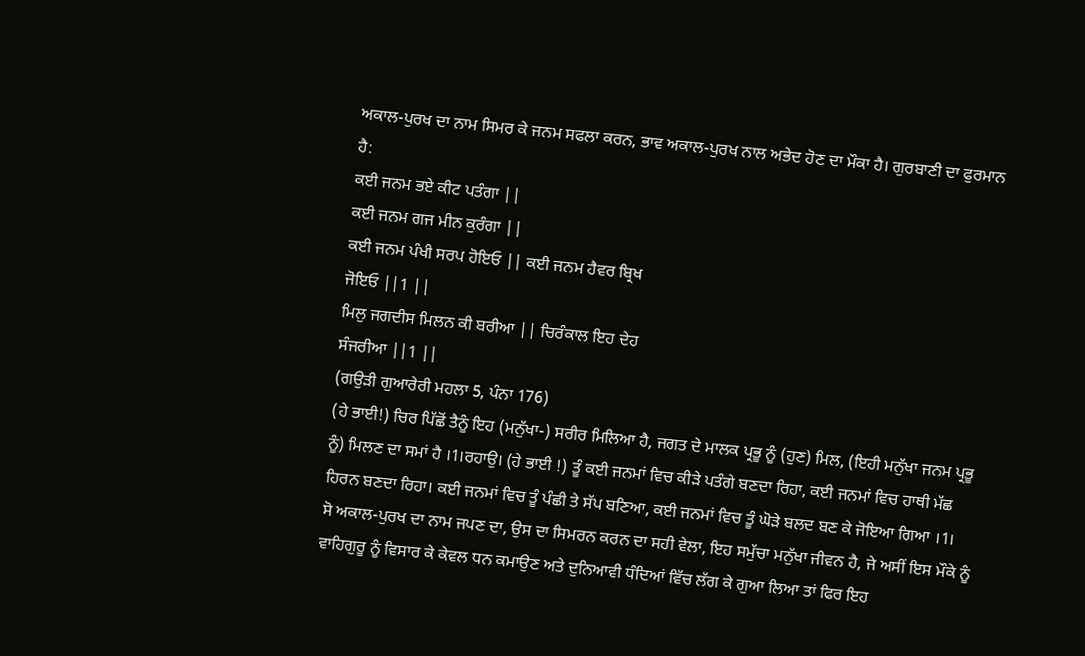ਅਕਾਲ-ਪੁਰਖ ਦਾ ਨਾਮ ਸਿਮਰ ਕੇ ਜਨਮ ਸਫਲਾ ਕਰਨ, ਭਾਵ ਅਕਾਲ-ਪੁਰਖ ਨਾਲ ਅਭੇਦ ਹੋਣ ਦਾ ਮੌਕਾ ਹੈ। ਗੁਰਬਾਣੀ ਦਾ ਫੁਰਮਾਨ ਹੈ:
ਕਈ ਜਨਮ ਭਏ ਕੀਟ ਪਤੰਗਾ ||
ਕਈ ਜਨਮ ਗਜ ਮੀਨ ਕੁਰੰਗਾ ||
ਕਈ ਜਨਮ ਪੰਖੀ ਸਰਪ ਹੋਇਓ || ਕਈ ਜਨਮ ਹੈਵਰ ਬ੍ਰਿਖ
ਜੋਇਓ ||1 ||
ਮਿਲੁ ਜਗਦੀਸ ਮਿਲਨ ਕੀ ਬਰੀਆ || ਚਿਰੰਕਾਲ ਇਹ ਦੇਹ
ਸੰਜਰੀਆ ||1 ||
(ਗਉੜੀ ਗੁਆਰੇਰੀ ਮਹਲਾ 5, ਪੰਨਾ 176)
(ਹੇ ਭਾਈ!) ਚਿਰ ਪਿੱਛੋਂ ਤੈਨੂੰ ਇਹ (ਮਨੁੱਖਾ-) ਸਰੀਰ ਮਿਲਿਆ ਹੈ, ਜਗਤ ਦੇ ਮਾਲਕ ਪ੍ਰਭੂ ਨੂੰ (ਹੁਣ) ਮਿਲ, (ਇਹੀ ਮਨੁੱਖਾ ਜਨਮ ਪ੍ਰਭੂ ਨੂੰ) ਮਿਲਣ ਦਾ ਸਮਾਂ ਹੈ ।1।ਰਹਾਉ। (ਹੇ ਭਾਈ !) ਤੂੰ ਕਈ ਜਨਮਾਂ ਵਿਚ ਕੀੜੇ ਪਤੰਗੇ ਬਣਦਾ ਰਿਹਾ, ਕਈ ਜਨਮਾਂ ਵਿਚ ਹਾਥੀ ਮੱਛ ਹਿਰਨ ਬਣਦਾ ਰਿਹਾ। ਕਈ ਜਨਮਾਂ ਵਿਚ ਤੂੰ ਪੰਛੀ ਤੇ ਸੱਪ ਬਣਿਆ, ਕਈ ਜਨਮਾਂ ਵਿਚ ਤੂੰ ਘੋੜੇ ਬਲਦ ਬਣ ਕੇ ਜੋਇਆ ਗਿਆ ।1।
ਸੋ ਅਕਾਲ-ਪੁਰਖ ਦਾ ਨਾਮ ਜਪਣ ਦਾ, ਉਸ ਦਾ ਸਿਮਰਨ ਕਰਨ ਦਾ ਸਹੀ ਵੇਲਾ, ਇਹ ਸਮੁੱਚਾ ਮਨੁੱਖਾ ਜੀਵਨ ਹੈ, ਜੇ ਅਸੀਂ ਇਸ ਮੌਕੇ ਨੂੰ ਵਾਹਿਗੁਰੂ ਨੂੰ ਵਿਸਾਰ ਕੇ ਕੇਵਲ ਧਨ ਕਮਾਉਣ ਅਤੇ ਦੁਨਿਆਵੀ ਧੰਦਿਆਂ ਵਿੱਚ ਲੱਗ ਕੇ ਗੁਆ ਲਿਆ ਤਾਂ ਫਿਰ ਇਹ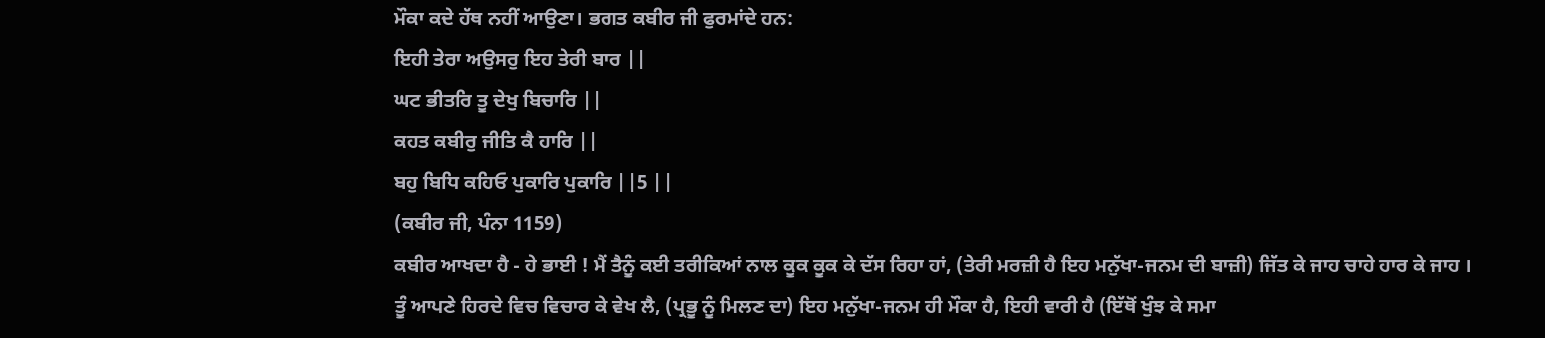ਮੌਕਾ ਕਦੇ ਹੱਥ ਨਹੀਂ ਆਉਣਾ। ਭਗਤ ਕਬੀਰ ਜੀ ਫੁਰਮਾਂਦੇ ਹਨ:
ਇਹੀ ਤੇਰਾ ਅਉਸਰੁ ਇਹ ਤੇਰੀ ਬਾਰ ||
ਘਟ ਭੀਤਰਿ ਤੂ ਦੇਖੁ ਬਿਚਾਰਿ ||
ਕਹਤ ਕਬੀਰੁ ਜੀਤਿ ਕੈ ਹਾਰਿ ||
ਬਹੁ ਬਿਧਿ ਕਹਿਓ ਪੁਕਾਰਿ ਪੁਕਾਰਿ ||5 ||
(ਕਬੀਰ ਜੀ, ਪੰਨਾ 1159)
ਕਬੀਰ ਆਖਦਾ ਹੈ - ਹੇ ਭਾਈ ! ਮੈਂ ਤੈਨੂੰ ਕਈ ਤਰੀਕਿਆਂ ਨਾਲ ਕੂਕ ਕੂਕ ਕੇ ਦੱਸ ਰਿਹਾ ਹਾਂ, (ਤੇਰੀ ਮਰਜ਼ੀ ਹੈ ਇਹ ਮਨੁੱਖਾ-ਜਨਮ ਦੀ ਬਾਜ਼ੀ) ਜਿੱਤ ਕੇ ਜਾਹ ਚਾਹੇ ਹਾਰ ਕੇ ਜਾਹ । ਤੂੰ ਆਪਣੇ ਹਿਰਦੇ ਵਿਚ ਵਿਚਾਰ ਕੇ ਵੇਖ ਲੈ, (ਪ੍ਰਭੂ ਨੂੰ ਮਿਲਣ ਦਾ) ਇਹ ਮਨੁੱਖਾ-ਜਨਮ ਹੀ ਮੌਕਾ ਹੈ, ਇਹੀ ਵਾਰੀ ਹੈ (ਇੱਥੋਂ ਖੁੰਝ ਕੇ ਸਮਾ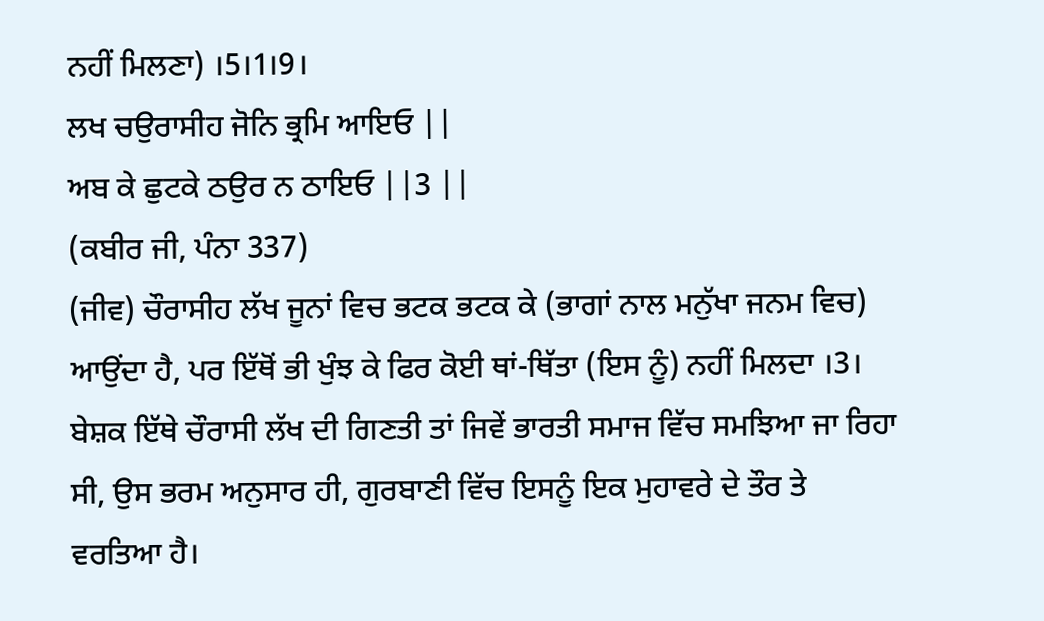ਨਹੀਂ ਮਿਲਣਾ) ।5।1।9।
ਲਖ ਚਉਰਾਸੀਹ ਜੋਨਿ ਭ੍ਰਮਿ ਆਇਓ ||
ਅਬ ਕੇ ਛੁਟਕੇ ਠਉਰ ਨ ਠਾਇਓ ||3 ||
(ਕਬੀਰ ਜੀ, ਪੰਨਾ 337)
(ਜੀਵ) ਚੌਰਾਸੀਹ ਲੱਖ ਜੂਨਾਂ ਵਿਚ ਭਟਕ ਭਟਕ ਕੇ (ਭਾਗਾਂ ਨਾਲ ਮਨੁੱਖਾ ਜਨਮ ਵਿਚ) ਆਉਂਦਾ ਹੈ, ਪਰ ਇੱਥੋਂ ਭੀ ਖੁੰਝ ਕੇ ਫਿਰ ਕੋਈ ਥਾਂ-ਥਿੱਤਾ (ਇਸ ਨੂੰ) ਨਹੀਂ ਮਿਲਦਾ ।3।
ਬੇਸ਼ਕ ਇੱਥੇ ਚੌਰਾਸੀ ਲੱਖ ਦੀ ਗਿਣਤੀ ਤਾਂ ਜਿਵੇਂ ਭਾਰਤੀ ਸਮਾਜ ਵਿੱਚ ਸਮਝਿਆ ਜਾ ਰਿਹਾ ਸੀ, ਉਸ ਭਰਮ ਅਨੁਸਾਰ ਹੀ, ਗੁਰਬਾਣੀ ਵਿੱਚ ਇਸਨੂੰ ਇਕ ਮੁਹਾਵਰੇ ਦੇ ਤੌਰ ਤੇ ਵਰਤਿਆ ਹੈ।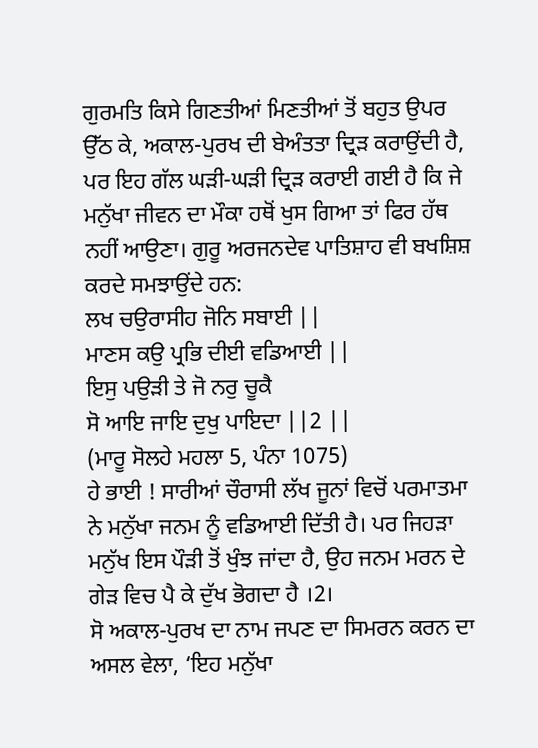ਗੁਰਮਤਿ ਕਿਸੇ ਗਿਣਤੀਆਂ ਮਿਣਤੀਆਂ ਤੋਂ ਬਹੁਤ ਉਪਰ ਉੱਠ ਕੇ, ਅਕਾਲ-ਪੁਰਖ ਦੀ ਬੇਅੰਤਤਾ ਦ੍ਰਿੜ ਕਰਾਉਂਦੀ ਹੈ, ਪਰ ਇਹ ਗੱਲ ਘੜੀ-ਘੜੀ ਦ੍ਰਿੜ ਕਰਾਈ ਗਈ ਹੈ ਕਿ ਜੇ ਮਨੁੱਖਾ ਜੀਵਨ ਦਾ ਮੌਕਾ ਹਥੋਂ ਖੁਸ ਗਿਆ ਤਾਂ ਫਿਰ ਹੱਥ ਨਹੀਂ ਆਉਣਾ। ਗੁਰੂ ਅਰਜਨਦੇਵ ਪਾਤਿਸ਼ਾਹ ਵੀ ਬਖਸ਼ਿਸ਼ ਕਰਦੇ ਸਮਝਾਉਂਦੇ ਹਨ:
ਲਖ ਚਉਰਾਸੀਹ ਜੋਨਿ ਸਬਾਈ ||
ਮਾਣਸ ਕਉ ਪ੍ਰਭਿ ਦੀਈ ਵਡਿਆਈ ||
ਇਸੁ ਪਉੜੀ ਤੇ ਜੋ ਨਰੁ ਚੂਕੈ
ਸੋ ਆਇ ਜਾਇ ਦੁਖੁ ਪਾਇਦਾ ||2 ||
(ਮਾਰੂ ਸੋਲਹੇ ਮਹਲਾ 5, ਪੰਨਾ 1075)
ਹੇ ਭਾਈ ! ਸਾਰੀਆਂ ਚੌਰਾਸੀ ਲੱਖ ਜੂਨਾਂ ਵਿਚੋਂ ਪਰਮਾਤਮਾ ਨੇ ਮਨੁੱਖਾ ਜਨਮ ਨੂੰ ਵਡਿਆਈ ਦਿੱਤੀ ਹੈ। ਪਰ ਜਿਹੜਾ ਮਨੁੱਖ ਇਸ ਪੌੜੀ ਤੋਂ ਖੁੰਝ ਜਾਂਦਾ ਹੈ, ਉਹ ਜਨਮ ਮਰਨ ਦੇ ਗੇੜ ਵਿਚ ਪੈ ਕੇ ਦੁੱਖ ਭੋਗਦਾ ਹੈ ।2।
ਸੋ ਅਕਾਲ-ਪੁਰਖ ਦਾ ਨਾਮ ਜਪਣ ਦਾ ਸਿਮਰਨ ਕਰਨ ਦਾ ਅਸਲ ਵੇਲਾ, ‘ਇਹ ਮਨੁੱਖਾ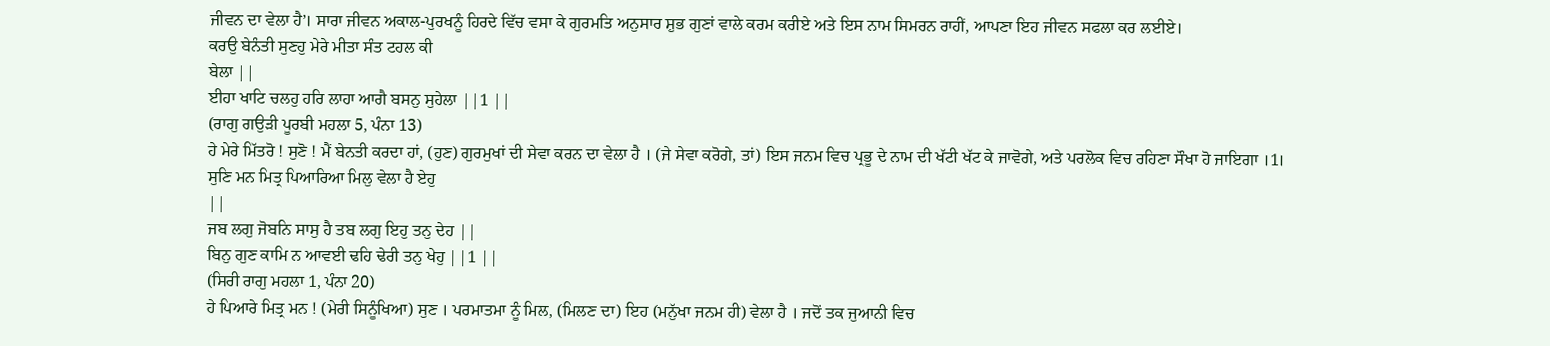ਜੀਵਨ ਦਾ ਵੇਲਾ ਹੈ’। ਸਾਰਾ ਜੀਵਨ ਅਕਾਲ-ਪੁਰਖਨੂੰ ਹਿਰਦੇ ਵਿੱਚ ਵਸਾ ਕੇ ਗੁਰਮਤਿ ਅਨੁਸਾਰ ਸ਼ੁਭ ਗੁਣਾਂ ਵਾਲੇ ਕਰਮ ਕਰੀਏ ਅਤੇ ਇਸ ਨਾਮ ਸਿਮਰਨ ਰਾਹੀਂ, ਆਪਣਾ ਇਹ ਜੀਵਨ ਸਫਲਾ ਕਰ ਲਈਏ।
ਕਰਉ ਬੇਨੰਤੀ ਸੁਣਹੁ ਮੇਰੇ ਮੀਤਾ ਸੰਤ ਟਹਲ ਕੀ
ਬੇਲਾ ||
ਈਹਾ ਖਾਟਿ ਚਲਹੁ ਹਰਿ ਲਾਹਾ ਆਗੈ ਬਸਨੁ ਸੁਹੇਲਾ ||1 ||
(ਰਾਗੁ ਗਉੜੀ ਪੂਰਬੀ ਮਹਲਾ 5, ਪੰਨਾ 13)
ਹੇ ਮੇਰੇ ਮਿੱਤਰੋ ! ਸੁਣੋ ! ਮੈਂ ਬੇਨਤੀ ਕਰਦਾ ਹਾਂ, (ਹੁਣ) ਗੁਰਮੁਖਾਂ ਦੀ ਸੇਵਾ ਕਰਨ ਦਾ ਵੇਲਾ ਹੈ । (ਜੇ ਸੇਵਾ ਕਰੋਗੇ, ਤਾਂ) ਇਸ ਜਨਮ ਵਿਚ ਪ੍ਰਭੂ ਦੇ ਨਾਮ ਦੀ ਖੱਟੀ ਖੱਟ ਕੇ ਜਾਵੋਗੇ, ਅਤੇ ਪਰਲੋਕ ਵਿਚ ਰਹਿਣਾ ਸੌਖਾ ਹੋ ਜਾਇਗਾ ।1।
ਸੁਣਿ ਮਨ ਮਿਤ੍ਰ ਪਿਆਰਿਆ ਮਿਲੁ ਵੇਲਾ ਹੈ ਏਹੁ
||
ਜਬ ਲਗੁ ਜੋਬਨਿ ਸਾਸੁ ਹੈ ਤਬ ਲਗੁ ਇਹੁ ਤਨੁ ਦੇਹ ||
ਬਿਨੁ ਗੁਣ ਕਾਮਿ ਨ ਆਵਈ ਢਹਿ ਢੇਰੀ ਤਨੁ ਖੇਹੁ ||1 ||
(ਸਿਰੀ ਰਾਗੁ ਮਹਲਾ 1, ਪੰਨਾ 20)
ਹੇ ਪਿਆਰੇ ਮਿਤ੍ਰ ਮਨ ! (ਮੇਰੀ ਸਿਨੂੰਖਿਆ) ਸੁਣ । ਪਰਮਾਤਮਾ ਨੂੰ ਮਿਲ, (ਮਿਲਣ ਦਾ) ਇਹ (ਮਨੁੱਖਾ ਜਨਮ ਹੀ) ਵੇਲਾ ਹੈ । ਜਦੋਂ ਤਕ ਜੁਆਨੀ ਵਿਚ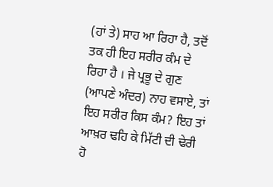(ਹਾਂ ਤੇ) ਸਾਹ ਆ ਰਿਹਾ ਹੈ, ਤਦੋਂ ਤਕ ਹੀ ਇਹ ਸਰੀਰ ਕੰਮ ਦੇ ਰਿਹਾ ਹੈ । ਜੇ ਪ੍ਰਭੂ ਦੇ ਗੁਣ (ਆਪਣੇ ਅੰਦਰ) ਨਾਹ ਵਸਾਏ, ਤਾਂ ਇਹ ਸਰੀਰ ਕਿਸ ਕੰਮ? ਇਹ ਤਾਂ ਆਖ਼ਰ ਢਹਿ ਕੇ ਮਿੱਟੀ ਦੀ ਢੇਰੀ ਹੋ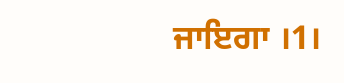ਜਾਇਗਾ ।1।